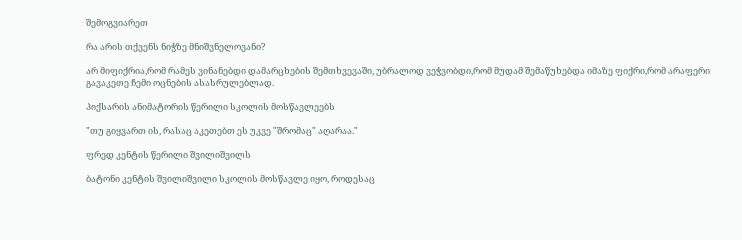შემოგვიარეთ

რა არის თქვენს ნიჭზე მნიშვნელოვანი?

არ მიფიქრია,რომ რამეს ვინანებდი დამარცხების შემთხვევაში, უბრალოდ ვეჭვობდი,რომ მუდამ შემაწუხებდა იმაზე ფიქრი,რომ არაფერი გავაკეთე ჩემი ოცნების ასასრულებლად.

პიქსარის ანიმატორის წერილი სკოლის მოსწავლეებს

"თუ გიყვართ ის, რასაც აკეთებთ ეს უკვე "შრომაც" აღარაა."

ფრედ კენტის წერილი შვილიშვილს

ბატონი კენტის შვილიშვილი სკოლის მოსწავლე იყო, როდესაც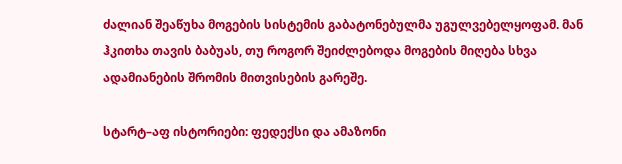ძალიან შეაწუხა მოგების სისტემის გაბატონებულმა უგულვებელყოფამ. მან ჰკითხა თავის ბაბუას, თუ როგორ შეიძლებოდა მოგების მიღება სხვა ადამიანების შრომის მითვისების გარეშე.

სტარტ–აფ ისტორიები: ფედექსი და ამაზონი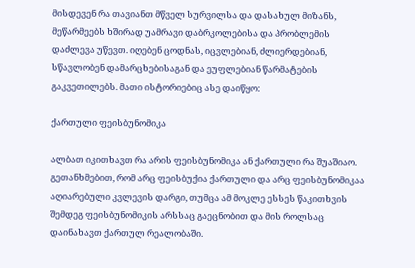მისდევენ რა თავიანთ მწველ სურვილსა და დასახულ მიზანს, მეწარმეებს ხშირად უამრავი დაბრკოლებისა და პრობლემის დაძლევა უწევთ. იღებენ ცოდნას, იცვლებიან, ძლიერდებიან, სწავლობენ დამარცხებისაგან და ეუფლებიან წარმატების გაკვეთილებს. მათი ისტორიებიც ასე დაიწყო:

ქართული ფეისბუნომიკა

ალბათ იკითხავთ რა არის ფეისბუნომიკა ან ქართული რა შუაშიაო. გეთანხმებით, რომ არც ფეისბუქია ქართული და არც ფეისბუნომიკაა აღიარებული კვლევის დარგი, თუმცა ამ მოკლე ესსეს წაკითხვის შემდეგ ფეისბუნომიკის არსსაც გაეცნობით და მის როლსაც დაინახავთ ქართულ რეალობაში.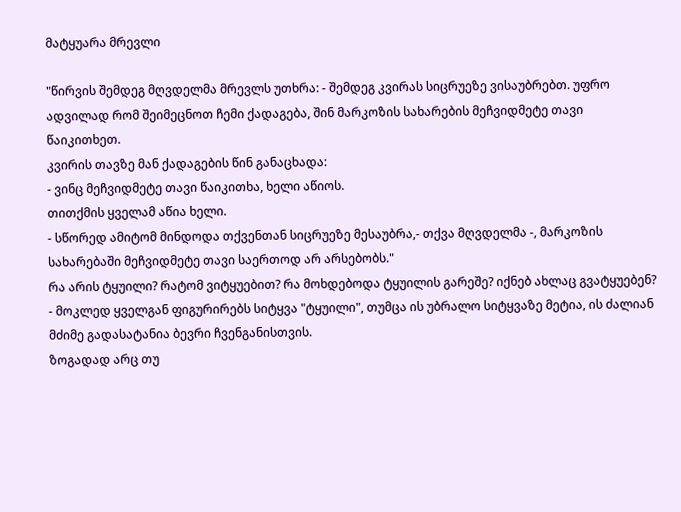მატყუარა მრევლი

"წირვის შემდეგ მღვდელმა მრევლს უთხრა: - შემდეგ კვირას სიცრუეზე ვისაუბრებთ. უფრო ადვილად რომ შეიმეცნოთ ჩემი ქადაგება, შინ მარკოზის სახარების მეჩვიდმეტე თავი წაიკითხეთ.
კვირის თავზე მან ქადაგების წინ განაცხადა:
- ვინც მეჩვიდმეტე თავი წაიკითხა, ხელი აწიოს.
თითქმის ყველამ აწია ხელი.
- სწორედ ამიტომ მინდოდა თქვენთან სიცრუეზე მესაუბრა,- თქვა მღვდელმა -, მარკოზის სახარებაში მეჩვიდმეტე თავი საერთოდ არ არსებობს."
რა არის ტყუილი? რატომ ვიტყუებით? რა მოხდებოდა ტყუილის გარეშე? იქნებ ახლაც გვატყუებენ? - მოკლედ ყველგან ფიგურირებს სიტყვა "ტყუილი", თუმცა ის უბრალო სიტყვაზე მეტია, ის ძალიან მძიმე გადასატანია ბევრი ჩვენგანისთვის.
ზოგადად არც თუ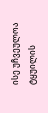ისე უჩვეულოა ტყუილის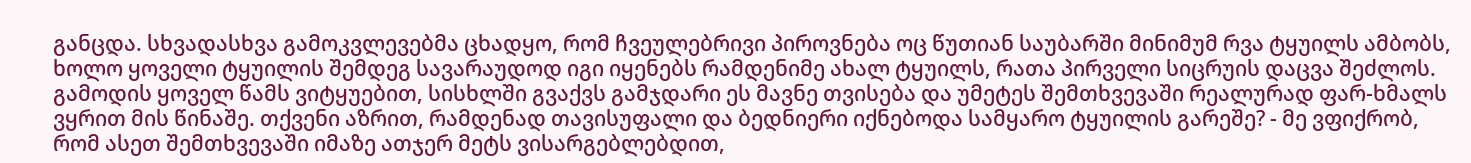განცდა. სხვადასხვა გამოკვლევებმა ცხადყო, რომ ჩვეულებრივი პიროვნება ოც წუთიან საუბარში მინიმუმ რვა ტყუილს ამბობს, ხოლო ყოველი ტყუილის შემდეგ სავარაუდოდ იგი იყენებს რამდენიმე ახალ ტყუილს, რათა პირველი სიცრუის დაცვა შეძლოს. გამოდის ყოველ წამს ვიტყუებით, სისხლში გვაქვს გამჯდარი ეს მავნე თვისება და უმეტეს შემთხვევაში რეალურად ფარ-ხმალს ვყრით მის წინაშე. თქვენი აზრით, რამდენად თავისუფალი და ბედნიერი იქნებოდა სამყარო ტყუილის გარეშე? - მე ვფიქრობ, რომ ასეთ შემთხვევაში იმაზე ათჯერ მეტს ვისარგებლებდით,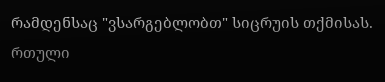რამდენსაც "ვსარგებლობთ" სიცრუის თქმისას. რთული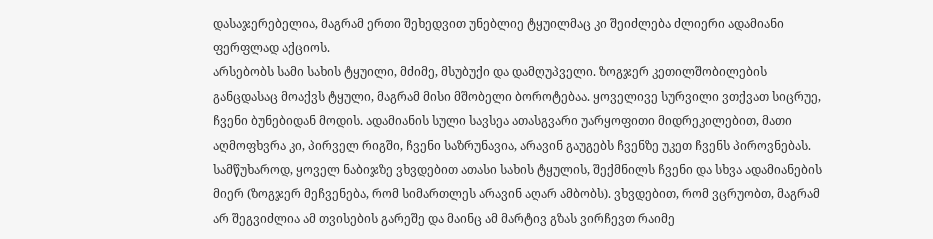დასაჯერებელია, მაგრამ ერთი შეხედვით უნებლიე ტყუილმაც კი შეიძლება ძლიერი ადამიანი ფერფლად აქციოს.
არსებობს სამი სახის ტყუილი, მძიმე, მსუბუქი და დამღუპველი. ზოგჯერ კეთილშობილების განცდასაც მოაქვს ტყული, მაგრამ მისი მშობელი ბოროტებაა. ყოველივე სურვილი ვთქვათ სიცრუე, ჩვენი ბუნებიდან მოდის. ადამიანის სული სავსეა ათასგვარი უარყოფითი მიდრეკილებით, მათი აღმოფხვრა კი, პირველ რიგში, ჩვენი საზრუნავია, არავინ გაუგებს ჩვენზე უკეთ ჩვენს პიროვნებას.
სამწუხაროდ, ყოველ ნაბიჯზე ვხვდებით ათასი სახის ტყულის, შექმნილს ჩვენი და სხვა ადამიანების მიერ (ზოგჯერ მეჩვენება, რომ სიმართლეს არავინ აღარ ამბობს). ვხვდებით, რომ ვცრუობთ, მაგრამ არ შეგვიძლია ამ თვისების გარეშე და მაინც ამ მარტივ გზას ვირჩევთ რაიმე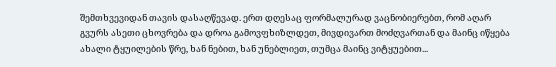შემთხვევიდან თავის დასაღწევად. ერთ დღესაც ფორმალურად ვაცნობიერებთ, რომ აღარ გვურს ასეთი ცხოვრება და დროა გამოვფხიზლდეთ, მივდივართ მოძღვართან და მაინც იწყება ახალი ტყუილების წრე, ხან ნებით, ხან უნებლიეთ, თუმცა მაინც ვიტყუებით...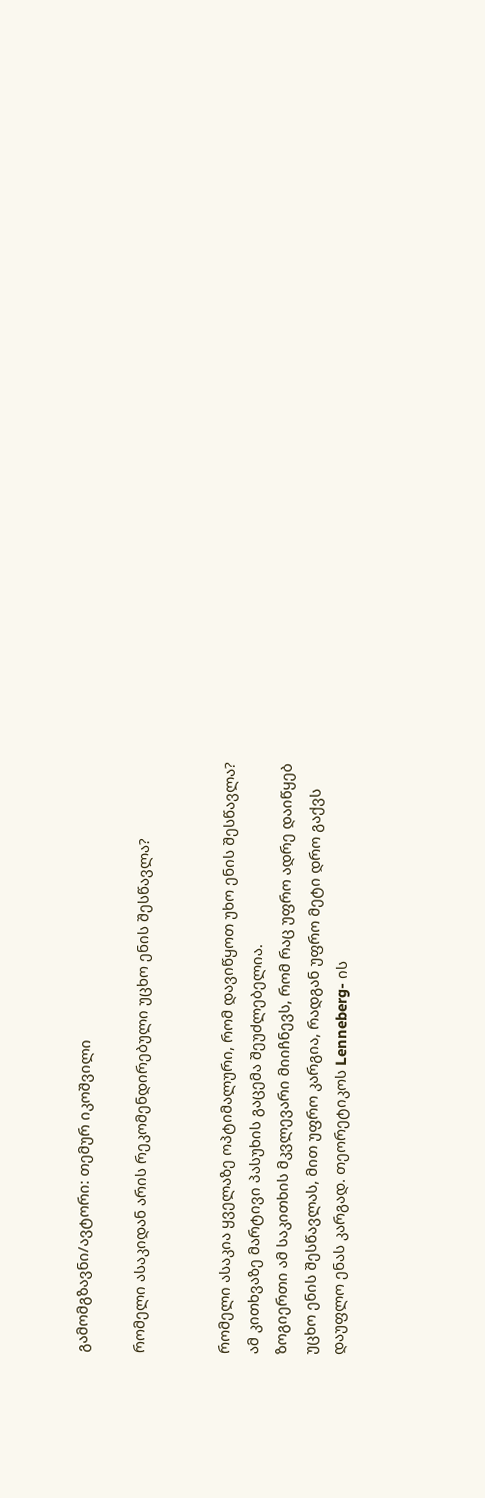გამომგზავნი/ავტორი: თემურ იკოშვილი

რომელი ასაკიდან არის რეკომენდირებული უცხო ენის შესწავლა?


რომელი ასაკია ყველაზე ოპტიმალური, რომ დავიწყოთ უხო ენის შესწავლა? ამ კითხვაზე მარტივი პასუხის გაცემა შეუძლებელია.
ზოგიერთი ამ საკითხის მკვლევარი მიიჩნევს, რომ რაც უფრო ადრე დაიწყებ უცხო ენის შესწავლას, მით უფრო კარგია, რადგან უფრო მეტი დრო გაქვს დაუფლო ენას კარგად. თეორეტიკოს Lenneberg- ის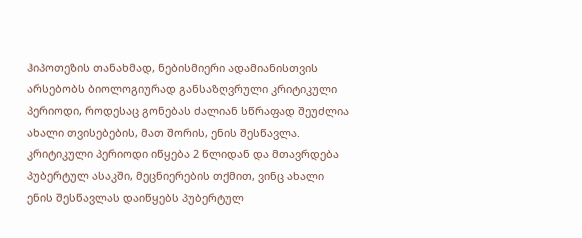ჰიპოთეზის თანახმად, ნებისმიერი ადამიანისთვის არსებობს ბიოლოგიურად განსაზღვრული კრიტიკული პერიოდი, როდესაც გონებას ძალიან სწრაფად შეუძლია ახალი თვისებების, მათ შორის, ენის შესწავლა.
კრიტიკული პერიოდი იწყება 2 წლიდან და მთავრდება პუბერტულ ასაკში, მეცნიერების თქმით, ვინც ახალი ენის შესწავლას დაიწყებს პუბერტულ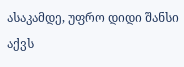ასაკამდე, უფრო დიდი შანსი აქვს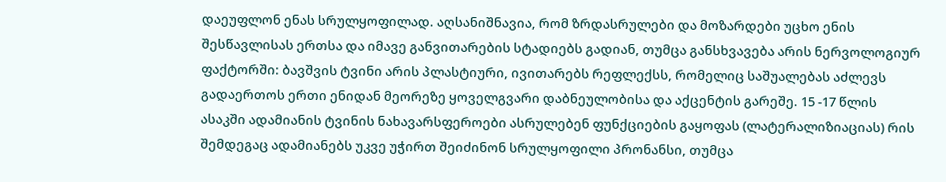დაეუფლონ ენას სრულყოფილად. აღსანიშნავია, რომ ზრდასრულები და მოზარდები უცხო ენის შესწავლისას ერთსა და იმავე განვითარების სტადიებს გადიან, თუმცა განსხვავება არის ნერვოლოგიურ ფაქტორში: ბავშვის ტვინი არის პლასტიური, ივითარებს რეფლექსს, რომელიც საშუალებას აძლევს გადაერთოს ერთი ენიდან მეორეზე ყოველგვარი დაბნეულობისა და აქცენტის გარეშე. 15 -17 წლის ასაკში ადამიანის ტვინის ნახავარსფეროები ასრულებენ ფუნქციების გაყოფას (ლატერალიზიაციას) რის შემდეგაც ადამიანებს უკვე უჭირთ შეიძინონ სრულყოფილი პრონანსი, თუმცა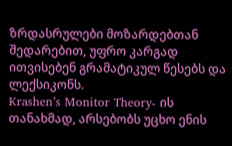ზრდასრულები მოზარდებთან შედარებით, უფრო კარგად ითვისებენ გრამატიკულ წესებს და ლექსიკონს.
Krashen’s Monitor Theory- ის თანახმად, არსებობს უცხო ენის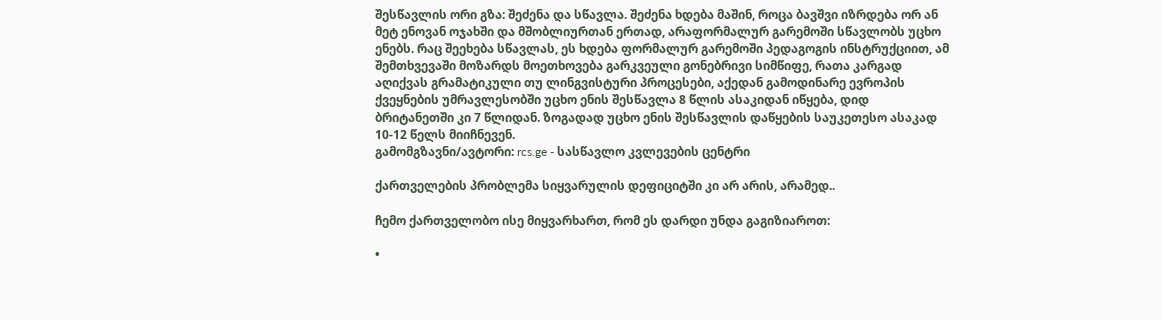შესწავლის ორი გზა: შეძენა და სწავლა. შეძენა ხდება მაშინ, როცა ბავშვი იზრდება ორ ან მეტ ენოვან ოჯახში და მშობლიურთან ერთად, არაფორმალურ გარემოში სწავლობს უცხო ენებს. რაც შეეხება სწავლას, ეს ხდება ფორმალურ გარემოში პედაგოგის ინსტრუქციით, ამ შემთხვევაში მოზარდს მოეთხოვება გარკვეული გონებრივი სიმწიფე, რათა კარგად აღიქვას გრამატიკული თუ ლინგვისტური პროცესები, აქედან გამოდინარე ევროპის ქვეყნების უმრავლესობში უცხო ენის შესწავლა 8 წლის ასაკიდან იწყება, დიდ ბრიტანეთში კი 7 წლიდან. ზოგადად უცხო ენის შესწავლის დაწყების საუკეთესო ასაკად 10-12 წელს მიიჩნევენ.
გამომგზავნი/ავტორი: rcs.ge - სასწავლო კვლევების ცენტრი

ქართველების პრობლემა სიყვარულის დეფიციტში კი არ არის, არამედ..

ჩემო ქართველობო ისე მიყვარხართ, რომ ეს დარდი უნდა გაგიზიაროთ:

•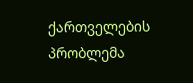ქართველების პრობლემა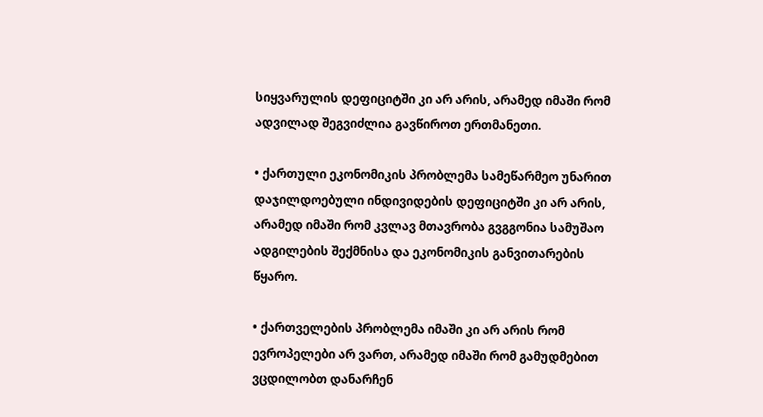სიყვარულის დეფიციტში კი არ არის, არამედ იმაში რომ ადვილად შეგვიძლია გავწიროთ ერთმანეთი.

• ქართული ეკონომიკის პრობლემა სამეწარმეო უნარით დაჯილდოებული ინდივიდების დეფიციტში კი არ არის, არამედ იმაში რომ კვლავ მთავრობა გვგგონია სამუშაო ადგილების შექმნისა და ეკონომიკის განვითარების წყარო.

• ქართველების პრობლემა იმაში კი არ არის რომ ევროპელები არ ვართ, არამედ იმაში რომ გამუდმებით ვცდილობთ დანარჩენ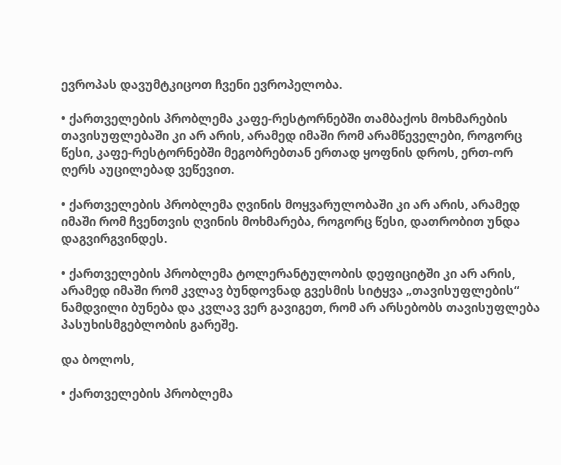ევროპას დავუმტკიცოთ ჩვენი ევროპელობა.

• ქართველების პრობლემა კაფე-რესტორნებში თამბაქოს მოხმარების თავისუფლებაში კი არ არის, არამედ იმაში რომ არამწეველები, როგორც წესი, კაფე-რესტორნებში მეგობრებთან ერთად ყოფნის დროს, ერთ-ორ ღერს აუცილებად ვეწევით.

• ქართველების პრობლემა ღვინის მოყვარულობაში კი არ არის, არამედ იმაში რომ ჩვენთვის ღვინის მოხმარება, როგორც წესი, დათრობით უნდა დაგვირგვინდეს.

• ქართველების პრობლემა ტოლერანტულობის დეფიციტში კი არ არის, არამედ იმაში რომ კვლავ ბუნდოვნად გვესმის სიტყვა „თავისუფლების“ ნამდვილი ბუნება და კვლავ ვერ გავიგეთ, რომ არ არსებობს თავისუფლება პასუხისმგებლობის გარეშე.

და ბოლოს,

• ქართველების პრობლემა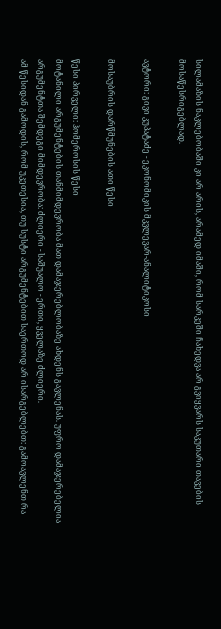სილამაზის ნაკლებობაში კი არ არის, არამედ იმაში, რომ სარკეში ჩახედვა არ გვიყვარს საკუთარი თავების მოსაწესრიგებლად.

ავტორი: გივი კუპატაძე - ეკონომიკის მკვლევარ-ანალიტიკოსი

მოსაუბრის დარწმუნების ათი წესი

წესი პირველი: ჰომეროსის წესი
მოტანილი არგუმენტების თანმიმდევრობა მათ დამაჯერებლობაზე ახდენს გავლენას. უფრო დამაჯერებელია არგუმენტთა შემდეგი მიმდევრობა: ძლიერი - საშუალო - ერთი, ყველაზე ძლიერი.
ამ წესიდან გამოდის, რომ უკეთესია, თუ სუსტი არგუმენტებით საერთოდ არ ისარგებლებთ: გამოავლენთ რა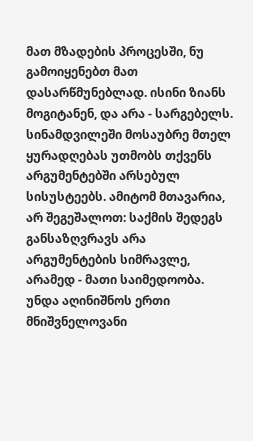მათ მზადების პროცესში, ნუ გამოიყენებთ მათ დასარწმუნებლად. ისინი ზიანს მოგიტანენ, და არა - სარგებელს.
სინამდვილეში მოსაუბრე მთელ ყურადღებას უთმობს თქვენს არგუმენტებში არსებულ სისუსტეებს. ამიტომ მთავარია, არ შეგეშალოთ: საქმის შედეგს განსაზღვრავს არა არგუმენტების სიმრავლე, არამედ - მათი საიმედოობა.
უნდა აღინიშნოს ერთი მნიშვნელოვანი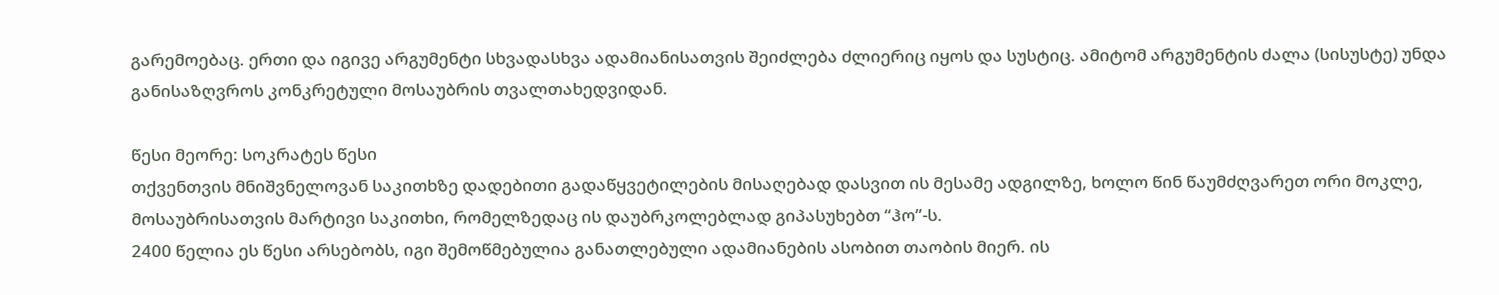გარემოებაც. ერთი და იგივე არგუმენტი სხვადასხვა ადამიანისათვის შეიძლება ძლიერიც იყოს და სუსტიც. ამიტომ არგუმენტის ძალა (სისუსტე) უნდა განისაზღვროს კონკრეტული მოსაუბრის თვალთახედვიდან.

წესი მეორე: სოკრატეს წესი
თქვენთვის მნიშვნელოვან საკითხზე დადებითი გადაწყვეტილების მისაღებად დასვით ის მესამე ადგილზე, ხოლო წინ წაუმძღვარეთ ორი მოკლე, მოსაუბრისათვის მარტივი საკითხი, რომელზედაც ის დაუბრკოლებლად გიპასუხებთ “ჰო”-ს.
2400 წელია ეს წესი არსებობს, იგი შემოწმებულია განათლებული ადამიანების ასობით თაობის მიერ. ის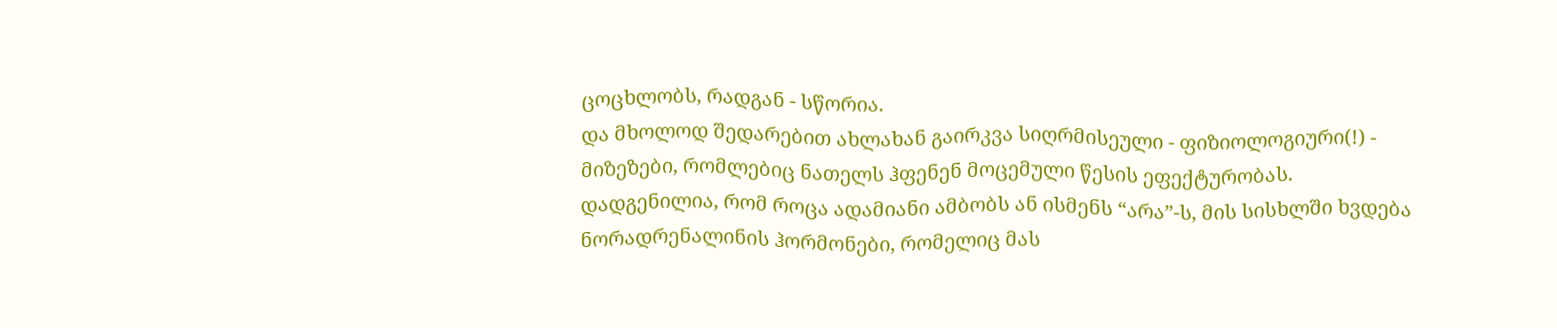ცოცხლობს, რადგან - სწორია.
და მხოლოდ შედარებით ახლახან გაირკვა სიღრმისეული - ფიზიოლოგიური(!) - მიზეზები, რომლებიც ნათელს ჰფენენ მოცემული წესის ეფექტურობას.
დადგენილია, რომ როცა ადამიანი ამბობს ან ისმენს “არა”-ს, მის სისხლში ხვდება ნორადრენალინის ჰორმონები, რომელიც მას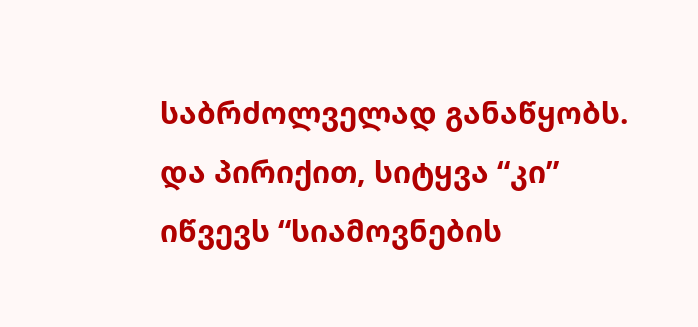საბრძოლველად განაწყობს. და პირიქით, სიტყვა “კი” იწვევს “სიამოვნების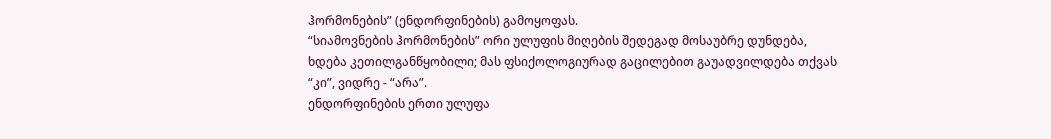ჰორმონების” (ენდორფინების) გამოყოფას.
“სიამოვნების ჰორმონების” ორი ულუფის მიღების შედეგად მოსაუბრე დუნდება, ხდება კეთილგანწყობილი; მას ფსიქოლოგიურად გაცილებით გაუადვილდება თქვას “კი”, ვიდრე - “არა”.
ენდორფინების ერთი ულუფა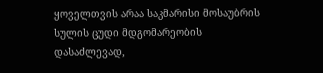ყოველთვის არაა საკმარისი მოსაუბრის სულის ცუდი მდგომარეობის დასაძლევად,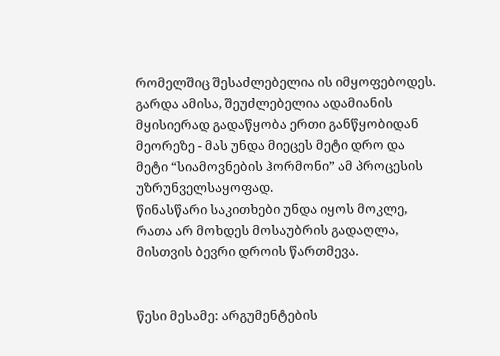რომელშიც შესაძლებელია ის იმყოფებოდეს. გარდა ამისა, შეუძლებელია ადამიანის მყისიერად გადაწყობა ერთი განწყობიდან მეორეზე - მას უნდა მიეცეს მეტი დრო და მეტი “სიამოვნების ჰორმონი” ამ პროცესის უზრუნველსაყოფად.
წინასწარი საკითხები უნდა იყოს მოკლე, რათა არ მოხდეს მოსაუბრის გადაღლა, მისთვის ბევრი დროის წართმევა.


წესი მესამე: არგუმენტების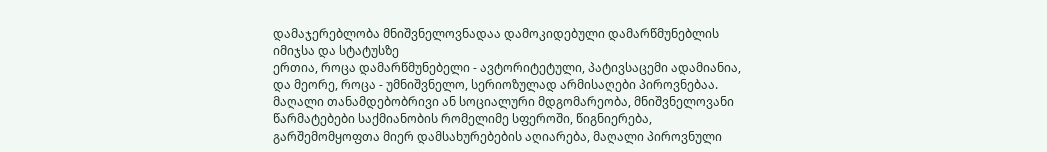დამაჯერებლობა მნიშვნელოვნადაა დამოკიდებული დამარწმუნებლის იმიჯსა და სტატუსზე
ერთია, როცა დამარწმუნებელი - ავტორიტეტული, პატივსაცემი ადამიანია, და მეორე, როცა - უმნიშვნელო, სერიოზულად არმისაღები პიროვნებაა.
მაღალი თანამდებობრივი ან სოციალური მდგომარეობა, მნიშვნელოვანი წარმატებები საქმიანობის რომელიმე სფეროში, წიგნიერება, გარშემომყოფთა მიერ დამსახურებების აღიარება, მაღალი პიროვნული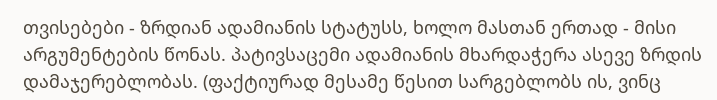თვისებები - ზრდიან ადამიანის სტატუსს, ხოლო მასთან ერთად - მისი არგუმენტების წონას. პატივსაცემი ადამიანის მხარდაჭერა ასევე ზრდის დამაჯერებლობას. (ფაქტიურად მესამე წესით სარგებლობს ის, ვინც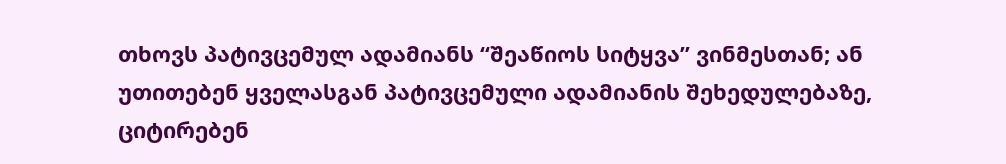თხოვს პატივცემულ ადამიანს “შეაწიოს სიტყვა” ვინმესთან; ან უთითებენ ყველასგან პატივცემული ადამიანის შეხედულებაზე, ციტირებენ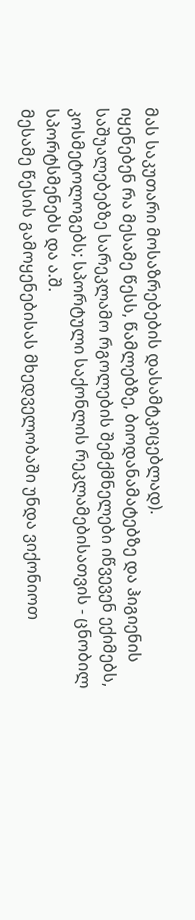მას საკუთარი მოსაზრებების დასამტკიცებლად).
იყენებენ რა მესამე წესს, წამლებზე, ბიოდანამატებზე და ჰიგიენის საშუალებებზე სარეკლამო რგოლების შემქმნელები იწვევენ ექიმებს, კოსმეტოლოგებს; სპორტული საქონლის რეკლამებისათვის - ცნობილ სპორტსმენებს და ა.შ.
მესამე წესის გამოყენებისას მხედველობაში უნდა ვიქონიოთ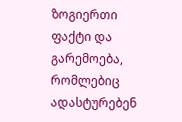ზოგიერთი ფაქტი და გარემოება, რომლებიც ადასტურებენ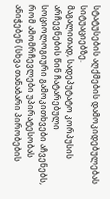სტატუსების აღქმების დამოკიდებულებას სიტუაციებზე.
მაგალითად, სადეპუტატო კორპუსის არჩევნების წინ ჩატარებული სოციოლოგიური გამოკითხვები აჩვენებს, რომ ამომრჩევლები უპირატესობას ანიჭებენ (სხვა თანაბარი პირობების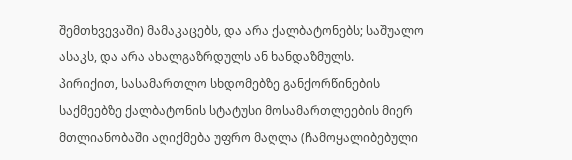შემთხვევაში) მამაკაცებს, და არა ქალბატონებს; საშუალო ასაკს, და არა ახალგაზრდულს ან ხანდაზმულს.
პირიქით, სასამართლო სხდომებზე განქორწინების საქმეებზე ქალბატონის სტატუსი მოსამართლეების მიერ მთლიანობაში აღიქმება უფრო მაღლა (ჩამოყალიბებული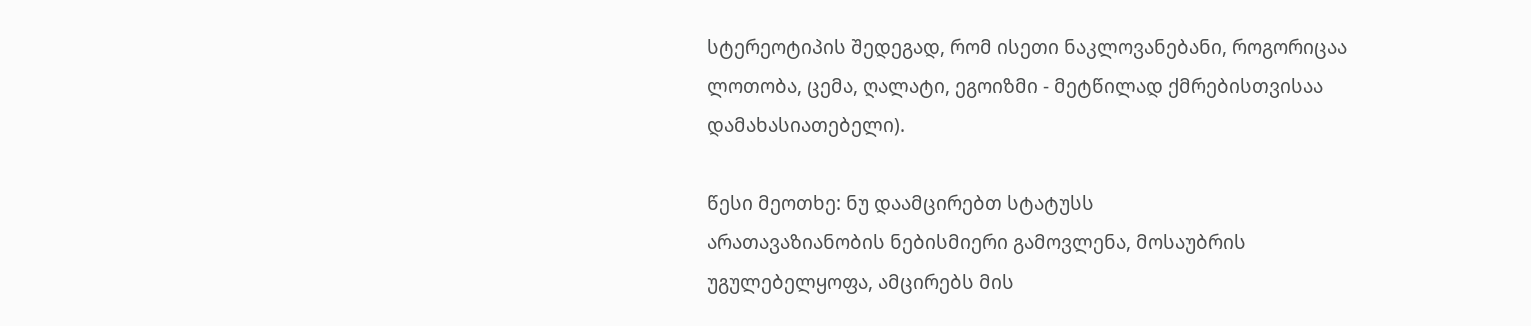სტერეოტიპის შედეგად, რომ ისეთი ნაკლოვანებანი, როგორიცაა ლოთობა, ცემა, ღალატი, ეგოიზმი - მეტწილად ქმრებისთვისაა დამახასიათებელი).

წესი მეოთხე: ნუ დაამცირებთ სტატუსს
არათავაზიანობის ნებისმიერი გამოვლენა, მოსაუბრის უგულებელყოფა, ამცირებს მის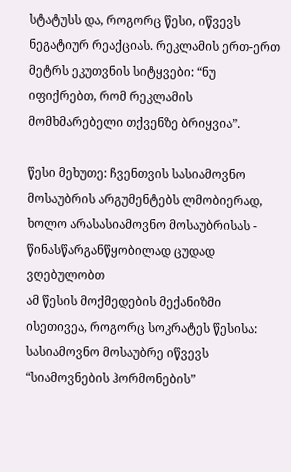სტატუსს და, როგორც წესი, იწვევს ნეგატიურ რეაქციას. რეკლამის ერთ-ერთ მეტრს ეკუთვნის სიტყვები: “ნუ იფიქრებთ, რომ რეკლამის მომხმარებელი თქვენზე ბრიყვია”.

წესი მეხუთე: ჩვენთვის სასიამოვნო მოსაუბრის არგუმენტებს ლმობიერად, ხოლო არასასიამოვნო მოსაუბრისას - წინასწარგანწყობილად ცუდად ვღებულობთ
ამ წესის მოქმედების მექანიზმი ისეთივეა, როგორც სოკრატეს წესისა: სასიამოვნო მოსაუბრე იწვევს “სიამოვნების ჰორმონების”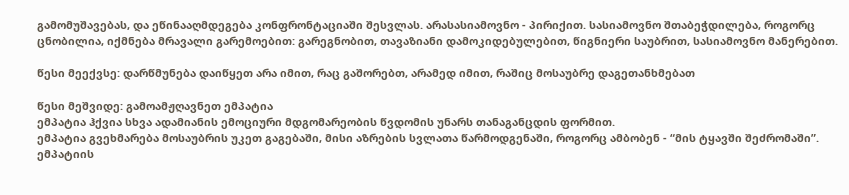გამომუშავებას, და ეწინააღმდეგება კონფრონტაციაში შესვლას. არასასიამოვნო - პირიქით. სასიამოვნო შთაბეჭდილება, როგორც ცნობილია, იქმნება მრავალი გარემოებით: გარეგნობით, თავაზიანი დამოკიდებულებით, წიგნიერი საუბრით, სასიამოვნო მანერებით.

წესი მეექვსე: დარწმუნება დაიწყეთ არა იმით, რაც გაშორებთ, არამედ იმით, რაშიც მოსაუბრე დაგეთანხმებათ

წესი მეშვიდე: გამოამჟღავნეთ ემპატია
ემპატია ჰქვია სხვა ადამიანის ემოციური მდგომარეობის წვდომის უნარს თანაგანცდის ფორმით.
ემპატია გვეხმარება მოსაუბრის უკეთ გაგებაში, მისი აზრების სვლათა წარმოდგენაში, როგორც ამბობენ - “მის ტყავში შეძრომაში”.
ემპატიის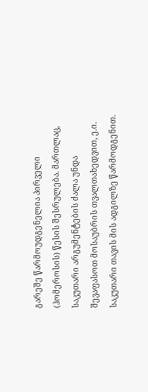გარეშე წარმოუდგენელია პირველი (ჰომეროსის) წესის შესრულება. მართლაც, საკუთარი არგუმენტების ძალა უნდა შევაფასოთ მოსაუბრის თვალთახედვით, ე.ი. საკუთარი თავის მის ადგილზე წარმოდგენით.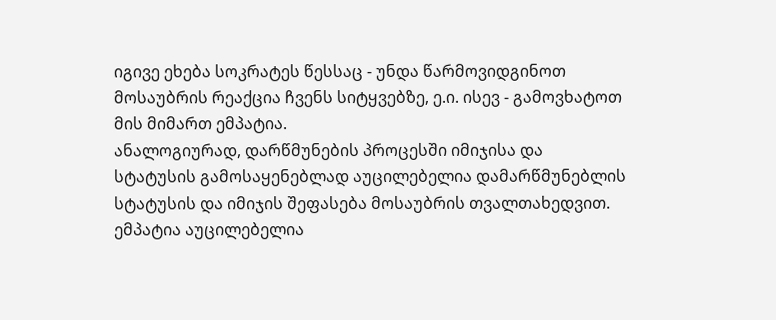იგივე ეხება სოკრატეს წესსაც - უნდა წარმოვიდგინოთ მოსაუბრის რეაქცია ჩვენს სიტყვებზე, ე.ი. ისევ - გამოვხატოთ მის მიმართ ემპატია.
ანალოგიურად, დარწმუნების პროცესში იმიჯისა და სტატუსის გამოსაყენებლად აუცილებელია დამარწმუნებლის სტატუსის და იმიჯის შეფასება მოსაუბრის თვალთახედვით. ემპატია აუცილებელია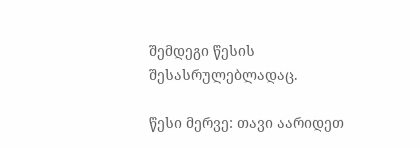შემდეგი წესის შესასრულებლადაც.

წესი მერვე: თავი აარიდეთ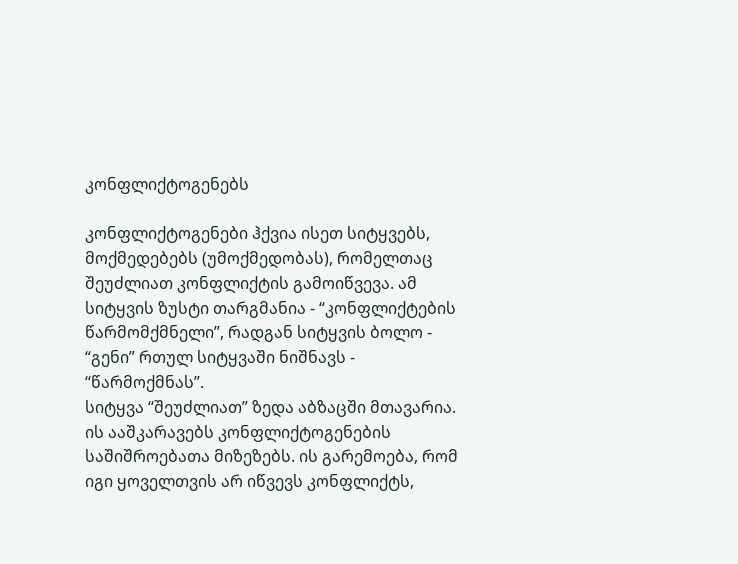კონფლიქტოგენებს

კონფლიქტოგენები ჰქვია ისეთ სიტყვებს, მოქმედებებს (უმოქმედობას), რომელთაც შეუძლიათ კონფლიქტის გამოიწვევა. ამ სიტყვის ზუსტი თარგმანია - “კონფლიქტების წარმომქმნელი”, რადგან სიტყვის ბოლო - “გენი” რთულ სიტყვაში ნიშნავს - “წარმოქმნას”.
სიტყვა “შეუძლიათ” ზედა აბზაცში მთავარია. ის ააშკარავებს კონფლიქტოგენების საშიშროებათა მიზეზებს. ის გარემოება, რომ იგი ყოველთვის არ იწვევს კონფლიქტს,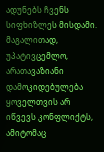ადუნებს ჩვენს სიფხიზლეს მისდამი. მაგალითად, უპატივცემლო, არათავაზიანი დამოკიდებულება ყოველთვის არ იწვევს კონფლიქტს, ამიტომაც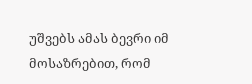უშვებს ამას ბევრი იმ მოსაზრებით, რომ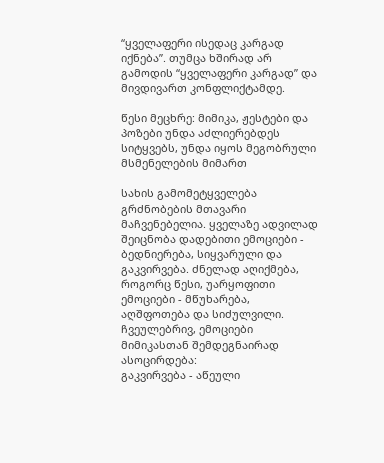“ყველაფერი ისედაც კარგად იქნება”. თუმცა ხშირად არ გამოდის “ყველაფერი კარგად” და მივდივართ კონფლიქტამდე.

წესი მეცხრე: მიმიკა, ჟესტები და პოზები უნდა აძლიერებდეს სიტყვებს, უნდა იყოს მეგობრული მსმენელების მიმართ

სახის გამომეტყველება გრძნობების მთავარი მაჩვენებელია. ყველაზე ადვილად შეიცნობა დადებითი ემოციები - ბედნიერება, სიყვარული და გაკვირვება. ძნელად აღიქმება, როგორც წესი, უარყოფითი ემოციები - მწუხარება, აღშფოთება და სიძულვილი. ჩვეულებრივ, ემოციები მიმიკასთან შემდეგნაირად ასოცირდება:
გაკვირვება - აწეული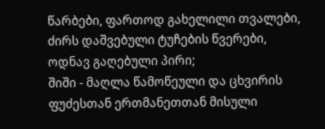წარბები, ფართოდ გახელილი თვალები, ძირს დაშვებული ტუჩების წვერები, ოდნავ გაღებული პირი;
შიში - მაღლა წამოწეული და ცხვირის ფუძესთან ერთმანეთთან მისული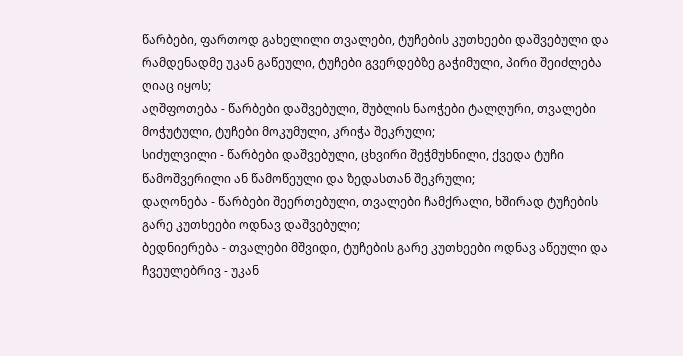წარბები, ფართოდ გახელილი თვალები, ტუჩების კუთხეები დაშვებული და რამდენადმე უკან გაწეული, ტუჩები გვერდებზე გაჭიმული, პირი შეიძლება ღიაც იყოს;
აღშფოთება - წარბები დაშვებული, შუბლის ნაოჭები ტალღური, თვალები მოჭუტული, ტუჩები მოკუმული, კრიჭა შეკრული;
სიძულვილი - წარბები დაშვებული, ცხვირი შეჭმუხნილი, ქვედა ტუჩი წამოშვერილი ან წამოწეული და ზედასთან შეკრული;
დაღონება - წარბები შეერთებული, თვალები ჩამქრალი, ხშირად ტუჩების გარე კუთხეები ოდნავ დაშვებული;
ბედნიერება - თვალები მშვიდი, ტუჩების გარე კუთხეები ოდნავ აწეული და ჩვეულებრივ - უკან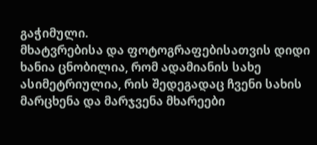გაჭიმული.
მხატვრებისა და ფოტოგრაფებისათვის დიდი ხანია ცნობილია, რომ ადამიანის სახე ასიმეტრიულია, რის შედეგადაც ჩვენი სახის მარცხენა და მარჯვენა მხარეები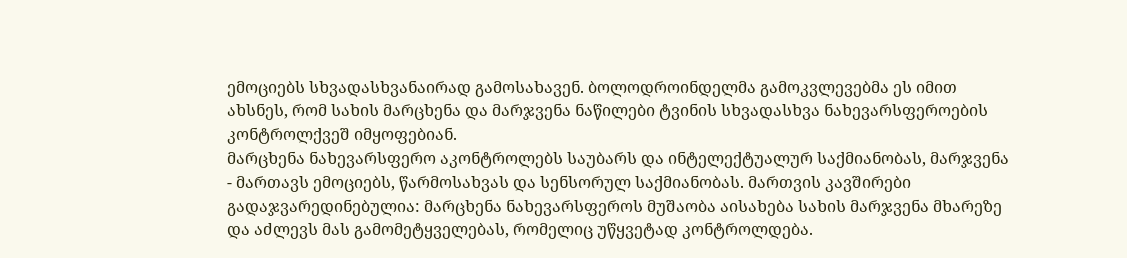ემოციებს სხვადასხვანაირად გამოსახავენ. ბოლოდროინდელმა გამოკვლევებმა ეს იმით ახსნეს, რომ სახის მარცხენა და მარჯვენა ნაწილები ტვინის სხვადასხვა ნახევარსფეროების კონტროლქვეშ იმყოფებიან.
მარცხენა ნახევარსფერო აკონტროლებს საუბარს და ინტელექტუალურ საქმიანობას, მარჯვენა - მართავს ემოციებს, წარმოსახვას და სენსორულ საქმიანობას. მართვის კავშირები გადაჯვარედინებულია: მარცხენა ნახევარსფეროს მუშაობა აისახება სახის მარჯვენა მხარეზე და აძლევს მას გამომეტყველებას, რომელიც უწყვეტად კონტროლდება.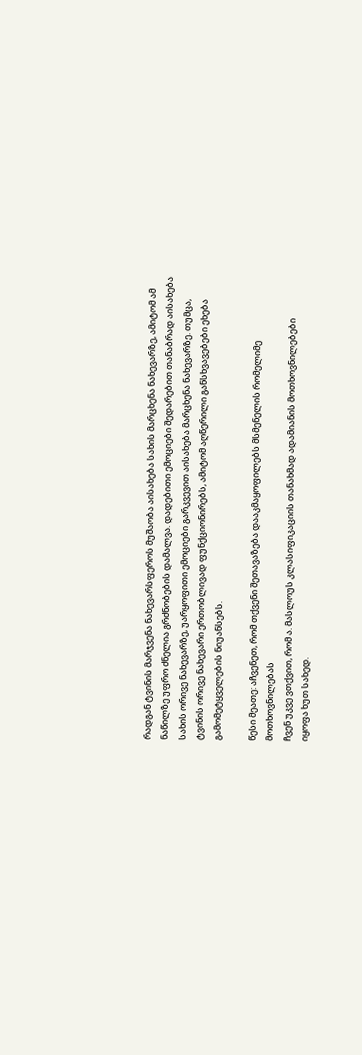რადგან ტვინის მარჯვენა ნახევარსფეროს მუშაობა აისახება სახის მარცხენა ნახევარზე, ამიტომ ამ ნაწილზე უფრო ძნელია გრძნობების დამალვა. დადებითი ემოციები შედარებით თანაბრად აისახება სახის ორივე ნახევარზე, უარყოფითი ემოციები გარკვევით აისახება მარცხენა ნახევარზე. თუმცა, ტვინის ორივე ნახევარი ერთობლივად ფუნქციონირებს, ამიტომ აღწერილი განსხვავებები ეხება გამომეტყველების ნიუანსებს.

წესი მეათე: აჩვენეთ, რომ თქვენი შეთავაზება დააკმაყოფილებს მსმენელის რომელიმე მოთხოვნილებას
ჩვენ უკვე ვთქვით, რომ ა. მასლოუს კლასიფიკაციის თანახმად ადამიანის მოთხოვნილებები
იყოფა ხუთ სახედ.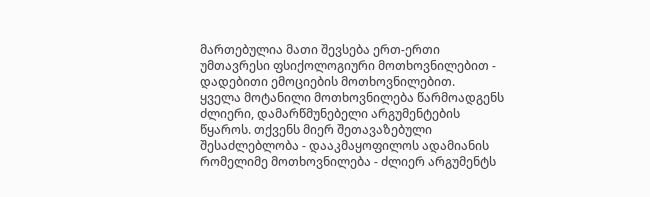მართებულია მათი შევსება ერთ-ერთი უმთავრესი ფსიქოლოგიური მოთხოვნილებით - დადებითი ემოციების მოთხოვნილებით.
ყველა მოტანილი მოთხოვნილება წარმოადგენს ძლიერი, დამარწმუნებელი არგუმენტების წყაროს. თქვენს მიერ შეთავაზებული შესაძლებლობა - დააკმაყოფილოს ადამიანის რომელიმე მოთხოვნილება - ძლიერ არგუმენტს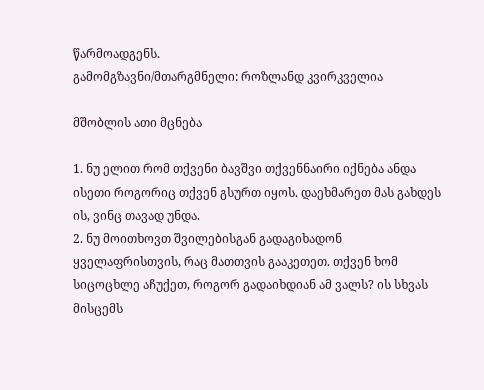წარმოადგენს.
გამომგზავნი/მთარგმნელი: როზლანდ კვირკველია

მშობლის ათი მცნება

1. ნუ ელით რომ თქვენი ბავშვი თქვენნაირი იქნება ანდა ისეთი როგორიც თქვენ გსურთ იყოს. დაეხმარეთ მას გახდეს ის, ვინც თავად უნდა.
2. ნუ მოითხოვთ შვილებისგან გადაგიხადონ ყველაფრისთვის, რაც მათთვის გააკეთეთ. თქვენ ხომ სიცოცხლე აჩუქეთ, როგორ გადაიხდიან ამ ვალს? ის სხვას მისცემს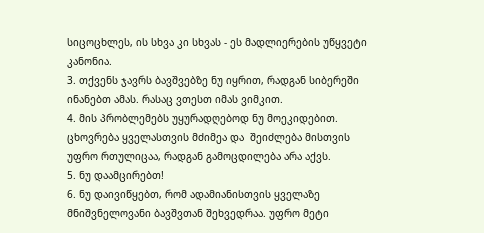სიცოცხლეს, ის სხვა კი სხვას - ეს მადლიერების უწყვეტი კანონია.
3. თქვენს ჯავრს ბავშვებზე ნუ იყრით, რადგან სიბერეში ინანებთ ამას. რასაც ვთესთ იმას ვიმკით.
4. მის პრობლემებს უყურადღებოდ ნუ მოეკიდებით. ცხოვრება ყველასთვის მძიმეა და  შეიძლება მისთვის უფრო რთულიცაა, რადგან გამოცდილება არა აქვს.
5. ნუ დაამცირებთ!
6. ნუ დაივიწყებთ, რომ ადამიანისთვის ყველაზე მნიშვნელოვანი ბავშვთან შეხვედრაა. უფრო მეტი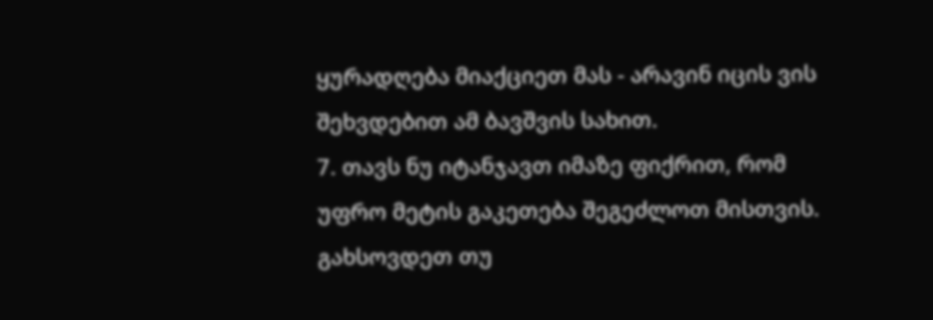ყურადღება მიაქციეთ მას - არავინ იცის ვის შეხვდებით ამ ბავშვის სახით.
7. თავს ნუ იტანჯავთ იმაზე ფიქრით, რომ უფრო მეტის გაკეთება შეგეძლოთ მისთვის. გახსოვდეთ თუ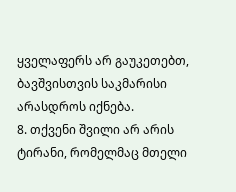ყველაფერს არ გაუკეთებთ, ბავშვისთვის საკმარისი არასდროს იქნება.
8. თქვენი შვილი არ არის ტირანი, რომელმაც მთელი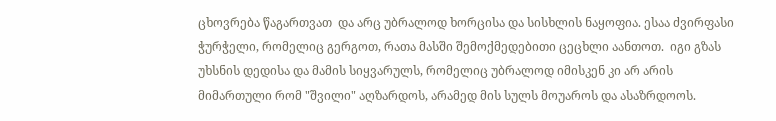ცხოვრება წაგართვათ  და არც უბრალოდ ხორცისა და სისხლის ნაყოფია. ესაა ძვირფასი ჭურჭელი, რომელიც გერგოთ, რათა მასში შემოქმედებითი ცეცხლი აანთოთ.  იგი გზას უხსნის დედისა და მამის სიყვარულს, რომელიც უბრალოდ იმისკენ კი არ არის მიმართული რომ "შვილი" აღზარდოს, არამედ მის სულს მოუაროს და ასაზრდოოს.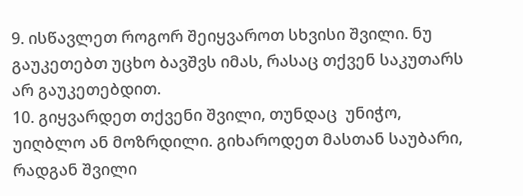9. ისწავლეთ როგორ შეიყვაროთ სხვისი შვილი. ნუ გაუკეთებთ უცხო ბავშვს იმას, რასაც თქვენ საკუთარს არ გაუკეთებდით.
10. გიყვარდეთ თქვენი შვილი, თუნდაც  უნიჭო, უიღბლო ან მოზრდილი. გიხაროდეთ მასთან საუბარი, რადგან შვილი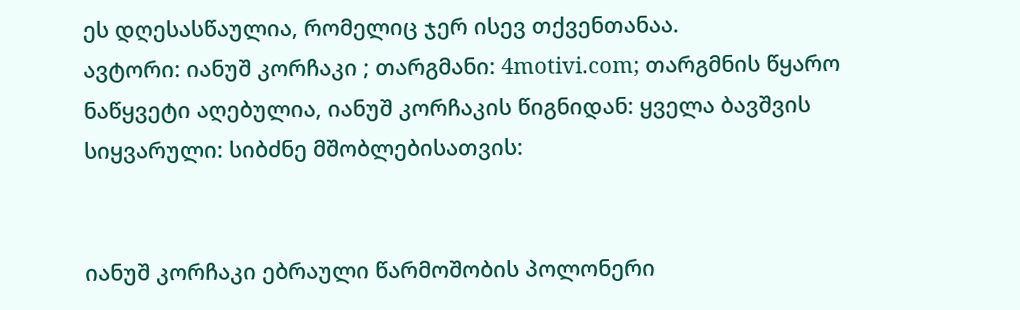ეს დღესასწაულია, რომელიც ჯერ ისევ თქვენთანაა.
ავტორი: იანუშ კორჩაკი ; თარგმანი: 4motivi.com; თარგმნის წყარო
ნაწყვეტი აღებულია, იანუშ კორჩაკის წიგნიდან: ყველა ბავშვის სიყვარული: სიბძნე მშობლებისათვის:


იანუშ კორჩაკი ებრაული წარმოშობის პოლონერი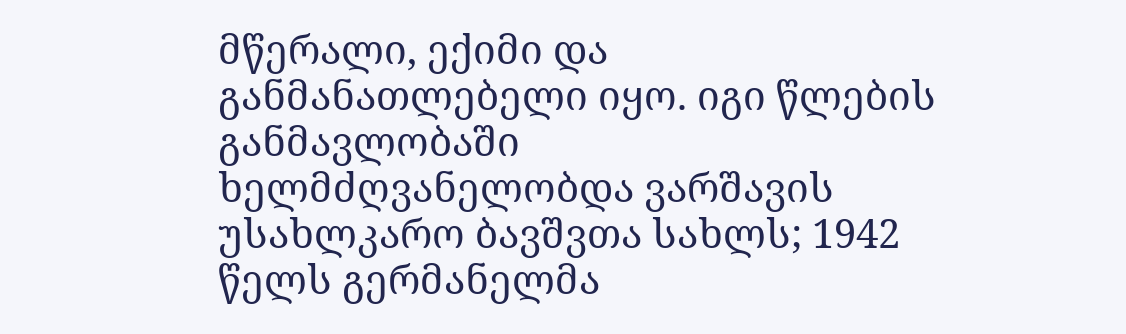მწერალი, ექიმი და განმანათლებელი იყო. იგი წლების განმავლობაში ხელმძღვანელობდა ვარშავის უსახლკარო ბავშვთა სახლს; 1942 წელს გერმანელმა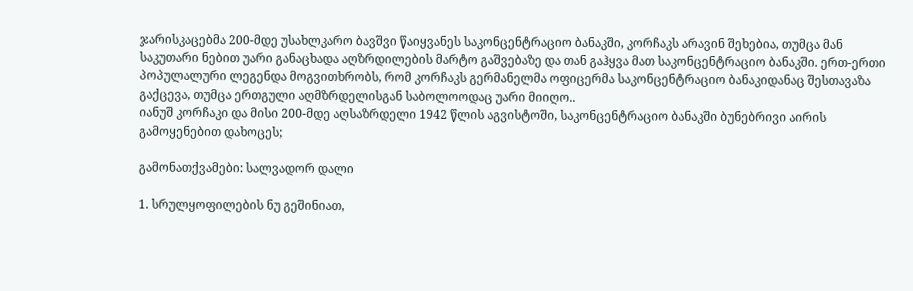ჯარისკაცებმა 200-მდე უსახლკარო ბავშვი წაიყვანეს საკონცენტრაციო ბანაკში, კორჩაკს არავინ შეხებია, თუმცა მან საკუთარი ნებით უარი განაცხადა აღზრდილების მარტო გაშვებაზე და თან გაჰყვა მათ საკონცენტრაციო ბანაკში. ერთ-ერთი პოპულალური ლეგენდა მოგვითხრობს, რომ კორჩაკს გერმანელმა ოფიცერმა საკონცენტრაციო ბანაკიდანაც შესთავაზა გაქცევა, თუმცა ერთგული აღმზრდელისგან საბოლოოდაც უარი მიიღო..
იანუშ კორჩაკი და მისი 200-მდე აღსაზრდელი 1942 წლის აგვისტოში, საკონცენტრაციო ბანაკში ბუნებრივი აირის გამოყენებით დახოცეს;

გამონათქვამები: სალვადორ დალი

1. სრულყოფილების ნუ გეშინიათ,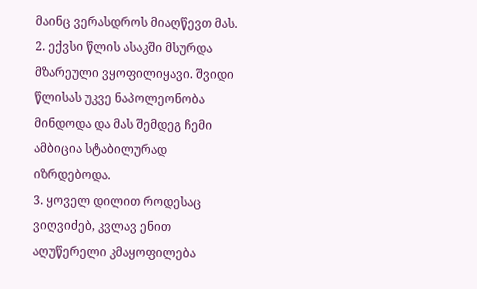მაინც ვერასდროს მიაღწევთ მას.
2. ექვსი წლის ასაკში მსურდა მზარეული ვყოფილიყავი. შვიდი წლისას უკვე ნაპოლეონობა მინდოდა და მას შემდეგ ჩემი ამბიცია სტაბილურად იზრდებოდა.
3. ყოველ დილით როდესაც ვიღვიძებ, კვლავ ენით აღუწერელი კმაყოფილება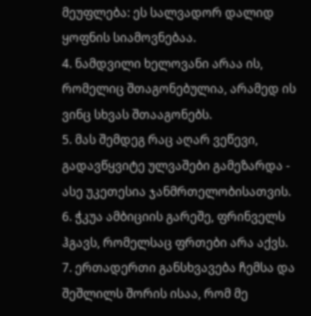მეუფლება: ეს სალვადორ დალიდ ყოფნის სიამოვნებაა.
4. ნამდვილი ხელოვანი არაა ის, რომელიც შთაგონებულია, არამედ ის ვინც სხვას შთააგონებს.
5. მას შემდეგ რაც აღარ ვეწევი, გადავწყვიტე ულვაშები გამეზარდა - ასე უკეთესია ჯანმრთელობისათვის.
6. ჭკუა ამბიციის გარეშე, ფრინველს ჰგავს, რომელსაც ფრთები არა აქვს.
7. ერთადერთი განსხვავება ჩემსა და შეშლილს შორის ისაა, რომ მე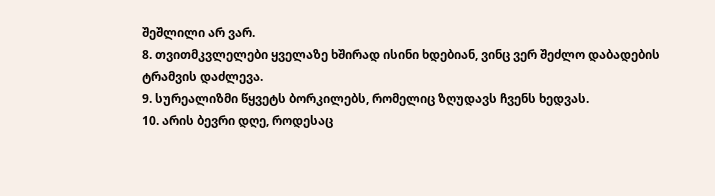შეშლილი არ ვარ.
8. თვითმკვლელები ყველაზე ხშირად ისინი ხდებიან, ვინც ვერ შეძლო დაბადების ტრამვის დაძლევა.
9. სურეალიზმი წყვეტს ბორკილებს, რომელიც ზღუდავს ჩვენს ხედვას.
10. არის ბევრი დღე, როდესაც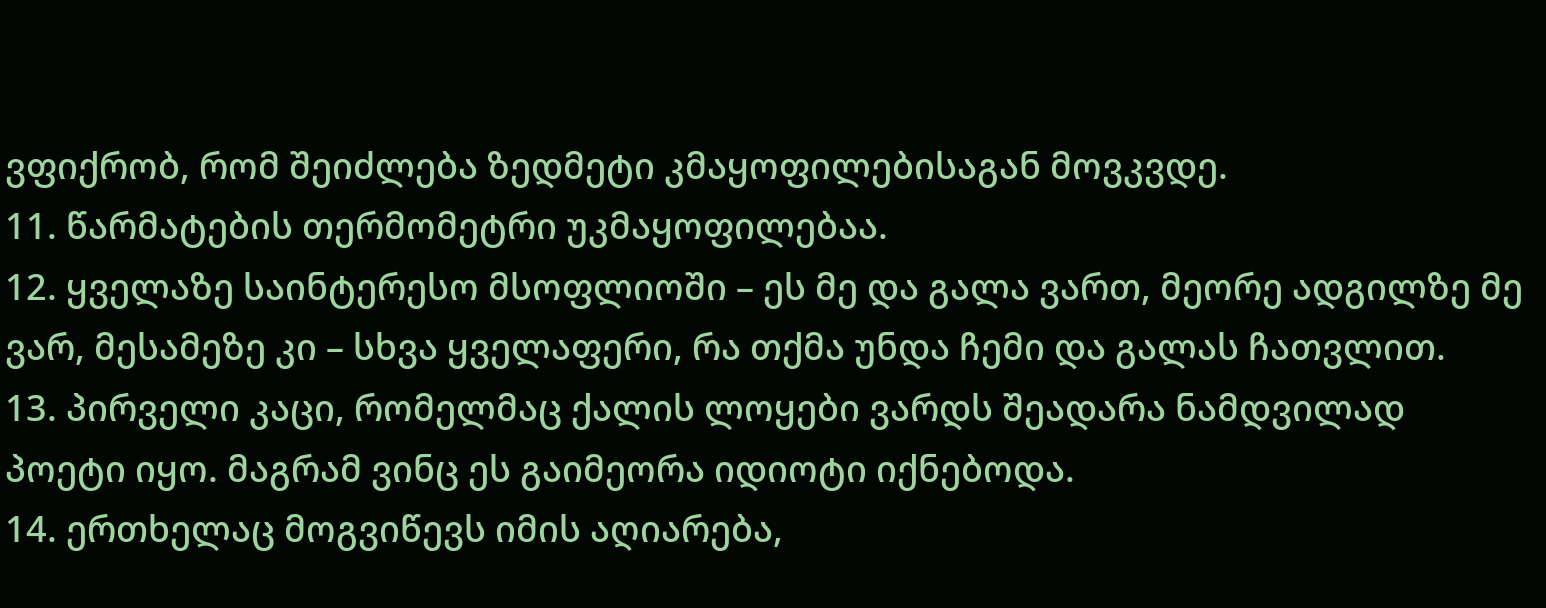ვფიქრობ, რომ შეიძლება ზედმეტი კმაყოფილებისაგან მოვკვდე.
11. წარმატების თერმომეტრი უკმაყოფილებაა.
12. ყველაზე საინტერესო მსოფლიოში – ეს მე და გალა ვართ, მეორე ადგილზე მე ვარ, მესამეზე კი – სხვა ყველაფერი, რა თქმა უნდა ჩემი და გალას ჩათვლით.
13. პირველი კაცი, რომელმაც ქალის ლოყები ვარდს შეადარა ნამდვილად პოეტი იყო. მაგრამ ვინც ეს გაიმეორა იდიოტი იქნებოდა.
14. ერთხელაც მოგვიწევს იმის აღიარება,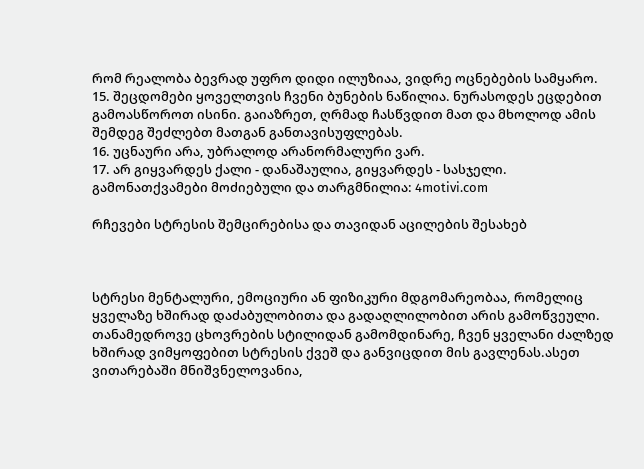რომ რეალობა ბევრად უფრო დიდი ილუზიაა, ვიდრე ოცნებების სამყარო.
15. შეცდომები ყოველთვის ჩვენი ბუნების ნაწილია. ნურასოდეს ეცდებით გამოასწოროთ ისინი. გაიაზრეთ, ღრმად ჩასწვდით მათ და მხოლოდ ამის შემდეგ შეძლებთ მათგან განთავისუფლებას.
16. უცნაური არა, უბრალოდ არანორმალური ვარ.
17. არ გიყვარდეს ქალი - დანაშაულია, გიყვარდეს - სასჯელი.
გამონათქვამები მოძიებული და თარგმნილია: 4motivi.com

რჩევები სტრესის შემცირებისა და თავიდან აცილების შესახებ



სტრესი მენტალური, ემოციური ან ფიზიკური მდგომარეობაა, რომელიც ყველაზე ხშირად დაძაბულობითა და გადაღლილობით არის გამოწვეული. თანამედროვე ცხოვრების სტილიდან გამომდინარე, ჩვენ ყველანი ძალზედ ხშირად ვიმყოფებით სტრესის ქვეშ და განვიცდით მის გავლენას.ასეთ ვითარებაში მნიშვნელოვანია,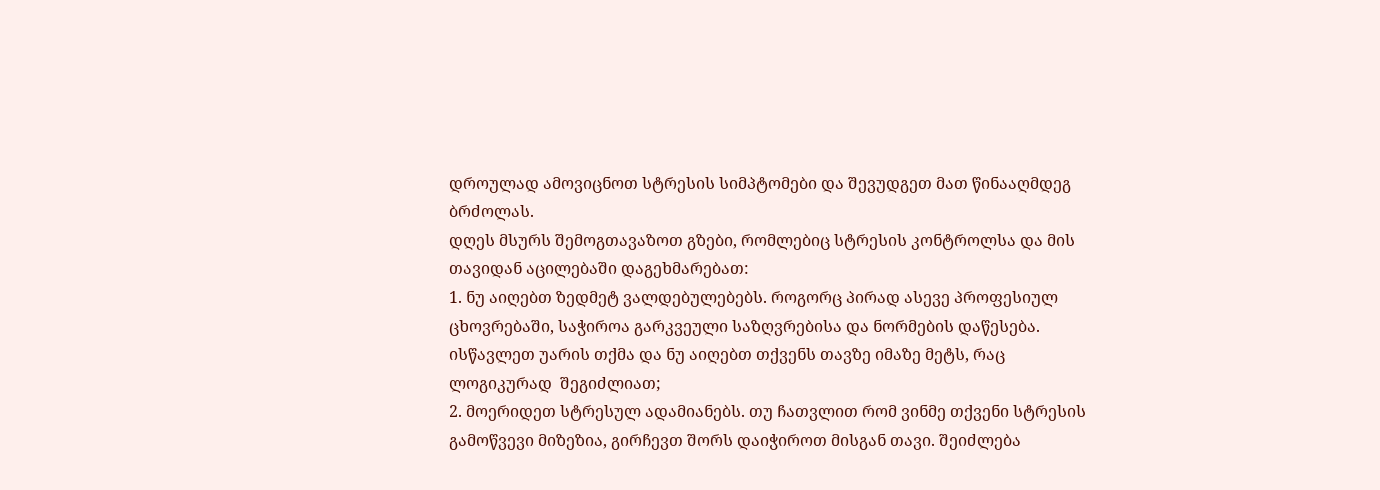დროულად ამოვიცნოთ სტრესის სიმპტომები და შევუდგეთ მათ წინააღმდეგ ბრძოლას.
დღეს მსურს შემოგთავაზოთ გზები, რომლებიც სტრესის კონტროლსა და მის თავიდან აცილებაში დაგეხმარებათ:
1. ნუ აიღებთ ზედმეტ ვალდებულებებს. როგორც პირად ასევე პროფესიულ ცხოვრებაში, საჭიროა გარკვეული საზღვრებისა და ნორმების დაწესება. ისწავლეთ უარის თქმა და ნუ აიღებთ თქვენს თავზე იმაზე მეტს, რაც ლოგიკურად  შეგიძლიათ;
2. მოერიდეთ სტრესულ ადამიანებს. თუ ჩათვლით რომ ვინმე თქვენი სტრესის გამოწვევი მიზეზია, გირჩევთ შორს დაიჭიროთ მისგან თავი. შეიძლება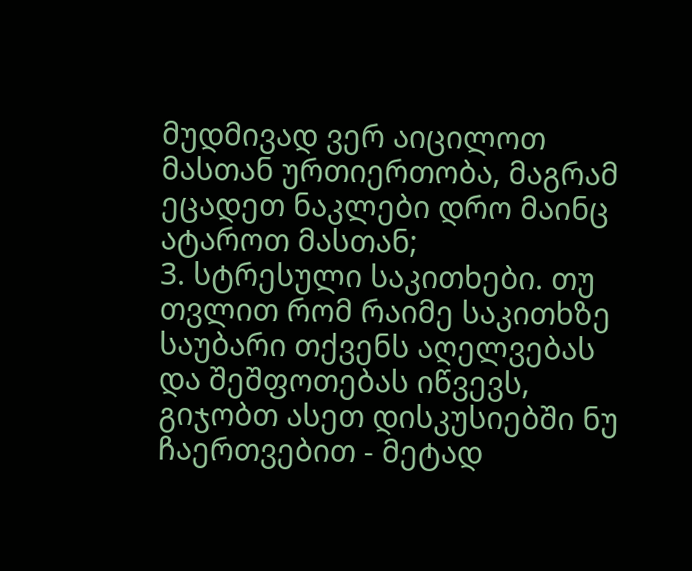მუდმივად ვერ აიცილოთ მასთან ურთიერთობა, მაგრამ ეცადეთ ნაკლები დრო მაინც ატაროთ მასთან;
3. სტრესული საკითხები. თუ თვლით რომ რაიმე საკითხზე საუბარი თქვენს აღელვებას და შეშფოთებას იწვევს, გიჯობთ ასეთ დისკუსიებში ნუ ჩაერთვებით - მეტად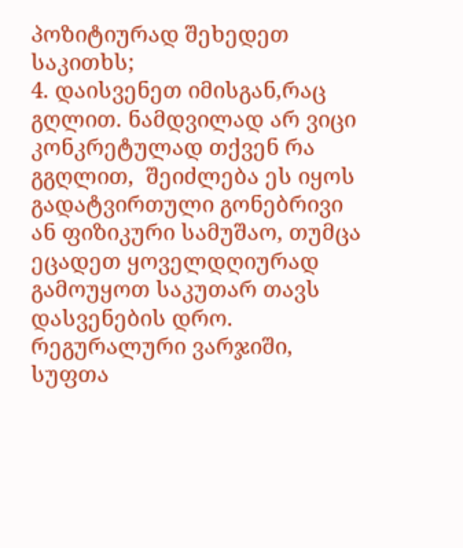პოზიტიურად შეხედეთ საკითხს;
4. დაისვენეთ იმისგან,რაც გღლით. ნამდვილად არ ვიცი კონკრეტულად თქვენ რა გგღლით,  შეიძლება ეს იყოს გადატვირთული გონებრივი ან ფიზიკური სამუშაო, თუმცა ეცადეთ ყოველდღიურად გამოუყოთ საკუთარ თავს დასვენების დრო. რეგურალური ვარჯიში, სუფთა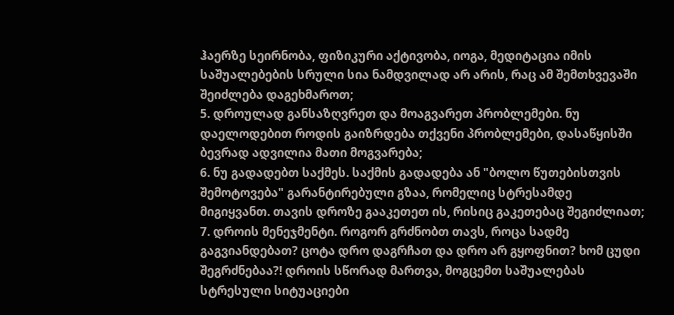ჰაერზე სეირნობა, ფიზიკური აქტივობა, იოგა, მედიტაცია იმის საშუალებების სრული სია ნამდვილად არ არის, რაც ამ შემთხვევაში შეიძლება დაგეხმაროთ;
5. დროულად განსაზღვრეთ და მოაგვარეთ პრობლემები. ნუ დაელოდებით როდის გაიზრდება თქვენი პრობლემები, დასაწყისში ბევრად ადვილია მათი მოგვარება;
6. ნუ გადადებთ საქმეს. საქმის გადადება ან "ბოლო წუთებისთვის შემოტოვება" გარანტირებული გზაა, რომელიც სტრესამდე მიგიყვანთ. თავის დროზე გააკეთეთ ის, რისიც გაკეთებაც შეგიძლიათ;
7. დროის მენეჯმენტი. როგორ გრძნობთ თავს, როცა სადმე გაგვიანდებათ? ცოტა დრო დაგრჩათ და დრო არ გყოფნით? ხომ ცუდი შეგრძნებაა?! დროის სწორად მართვა, მოგცემთ საშუალებას სტრესული სიტუაციები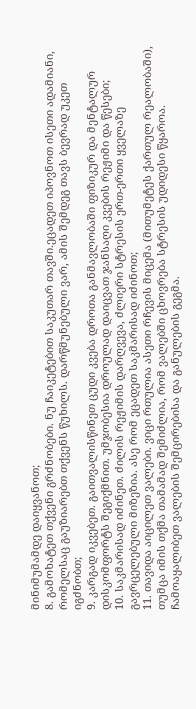მინიმუმამდე დაიყვანოთ;
8. გამოხატეთ თქვენი გრძნობები. ნუ ჩაიკეტებით საკუთარ თავში.ეცადეთ იპოვნოთ ისეთი ადამიანი, რომელსაც გაუზიარებთ თქვენს წუხილს. დარწმუნებული ვარ, ამის შემდეგ თავს ბევრად უკეთ იგძნობთ;
9. კარგად იკვებეთ. გაითვალისწინეთ ცუდი კვება დროთა განმავლობაში ფიზიკურ და მენტალურ დისკომფორტს შეგიქმნით. უმჯობესია დროულად დაიცვათ ჯანსაღი კვების რეჟიმი და წესები;
10. საკმარისად იძინეთ. ძილის რეჟიმის დარღვევა, ძლიერი სტრესის ერთ-ერთი ყველაზე გავრცელებული მიზეზია. ასე რომ ეცადეთ საკმარისად იძინოთ;
11. თავიდა აიცილეთ ვალები. ვიცი რთულია ასეთი რჩევის მიცემა (მითუმეტეს ქართულ რეალობაში), თუმცა იმის თქმა თამამად შემიძლია, რომ ვალებში ცხოვრება სტრესის უდიდესი წყაროა. ჩამოაყალიბეთ ვალების შემცირებისა და განულების გეგმა.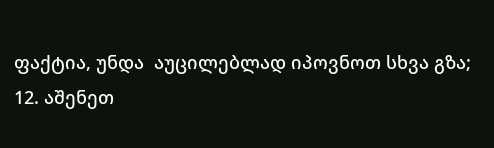ფაქტია, უნდა  აუცილებლად იპოვნოთ სხვა გზა;
12. აშენეთ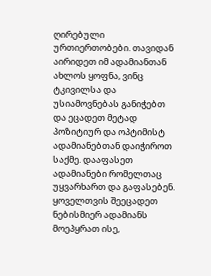ღირებული ურთიერთობები. თავიდან აირიდეთ იმ ადამიანთან ახლოს ყოფნა, ვინც ტკივილსა და უსიამოვნებას განიჭებთ და ეცადეთ მეტად პოზიტიურ და ოპტიმისტ ადამიანებთან დაიჭიროთ საქმე. დააფასეთ ადამიანები რომელთაც უყვარხართ და გაფასებენ. ყოველთვის შეეცადეთ ნებისმიერ ადამიანს მოეპყრათ ისე,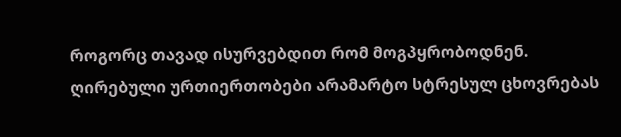როგორც თავად ისურვებდით რომ მოგპყრობოდნენ. ღირებული ურთიერთობები არამარტო სტრესულ ცხოვრებას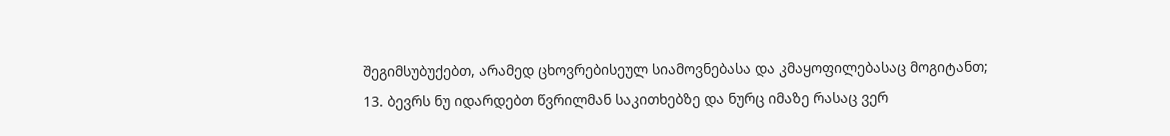შეგიმსუბუქებთ, არამედ ცხოვრებისეულ სიამოვნებასა და კმაყოფილებასაც მოგიტანთ;
13. ბევრს ნუ იდარდებთ წვრილმან საკითხებზე და ნურც იმაზე რასაც ვერ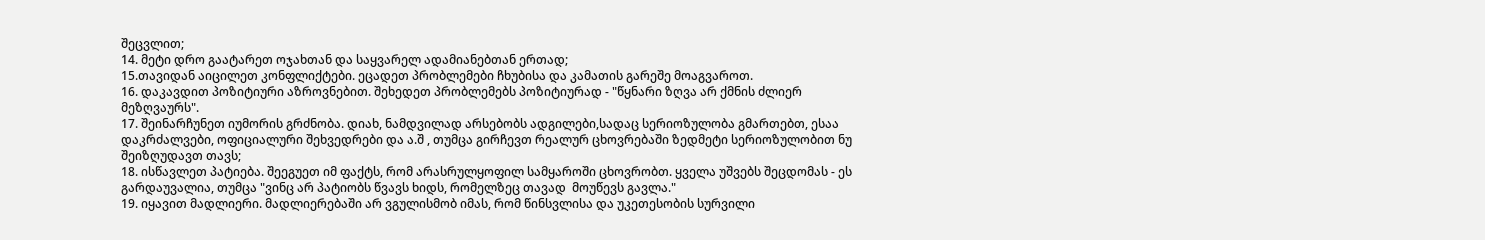შეცვლით;
14. მეტი დრო გაატარეთ ოჯახთან და საყვარელ ადამიანებთან ერთად;
15.თავიდან აიცილეთ კონფლიქტები. ეცადეთ პრობლემები ჩხუბისა და კამათის გარეშე მოაგვაროთ.
16. დაკავდით პოზიტიური აზროვნებით. შეხედეთ პრობლემებს პოზიტიურად - "წყნარი ზღვა არ ქმნის ძლიერ მეზღვაურს".
17. შეინარჩუნეთ იუმორის გრძნობა. დიახ, ნამდვილად არსებობს ადგილები,სადაც სერიოზულობა გმართებთ, ესაა დაკრძალვები, ოფიციალური შეხვედრები და ა.შ , თუმცა გირჩევთ რეალურ ცხოვრებაში ზედმეტი სერიოზულობით ნუ შეიზღუდავთ თავს;
18. ისწავლეთ პატიება. შეეგუეთ იმ ფაქტს, რომ არასრულყოფილ სამყაროში ცხოვრობთ. ყველა უშვებს შეცდომას - ეს გარდაუვალია, თუმცა "ვინც არ პატიობს წვავს ხიდს, რომელზეც თავად  მოუწევს გავლა."
19. იყავით მადლიერი. მადლიერებაში არ ვგულისმობ იმას, რომ წინსვლისა და უკეთესობის სურვილი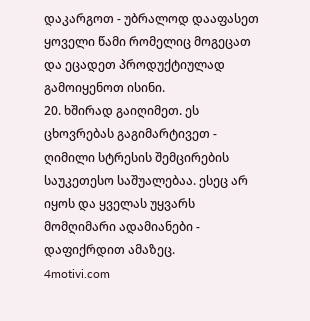დაკარგოთ - უბრალოდ დააფასეთ ყოველი წამი რომელიც მოგეცათ და ეცადეთ პროდუქტიულად გამოიყენოთ ისინი.
20. ხშირად გაიღიმეთ. ეს ცხოვრებას გაგიმარტივეთ - ღიმილი სტრესის შემცირების საუკეთესო საშუალებაა. ესეც არ იყოს და ყველას უყვარს მომღიმარი ადამიანები - დაფიქრდით ამაზეც.
4motivi.com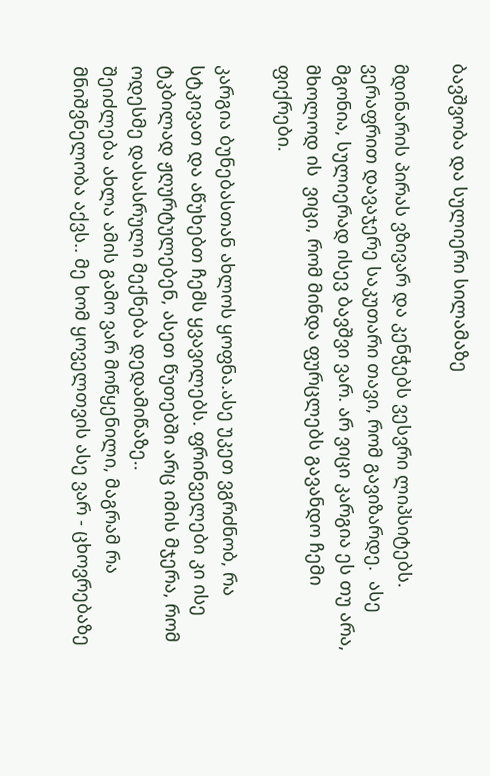ბავშვობა და სულიერი სილამაზე

მდინარის პირას ვზივარ და კენჭებს ვესვრი ლიპსიტებს. ვერაფრით დავაჯერე საკუთარი თავი, რომ გავიზარდე.  ასე მგონია, სულიერად ისევ ბავშვი ვარ. არ ვიცი კარგია ეს თუ არა, მხოლოდ ის  ვიცი, რომ მინდა ფურცლებს გავანდო ჩემი ფიქრები.

კარგია ბუნებასთან ახლოს ყოფნა.ასე უკეთ ვგრძნობ, რა სტკივათ და აწუხებთ ჩემს ყვავილებს. ფრინველები კი ისე ტკბილად ჟღურტულებენ, ასეთ წუთებში არც იმის მჯერა, რომ ოდესმე დასასრული მექნება დედამიწაზე..
შეიძლება ახლა ამის გამო ვარ მოწყენილი, მაგრამ რა მნიშვნელობა აქვს.. მე ხომ ყოველთვის ასე ვარ - ცხოვრებაზე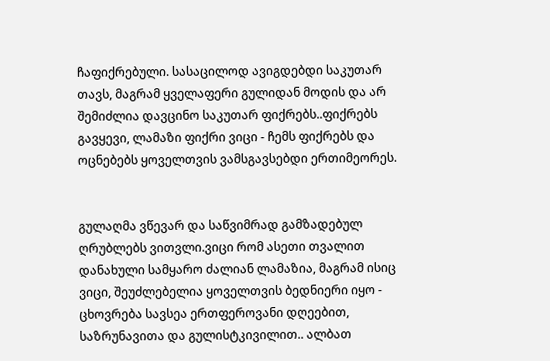ჩაფიქრებული. სასაცილოდ ავიგდებდი საკუთარ თავს, მაგრამ ყველაფერი გულიდან მოდის და არ შემიძლია დავცინო საკუთარ ფიქრებს..ფიქრებს გავყევი, ლამაზი ფიქრი ვიცი - ჩემს ფიქრებს და ოცნებებს ყოველთვის ვამსგავსებდი ერთიმეორეს.


გულაღმა ვწევარ და საწვიმრად გამზადებულ ღრუბლებს ვითვლი.ვიცი რომ ასეთი თვალით დანახული სამყარო ძალიან ლამაზია, მაგრამ ისიც ვიცი, შეუძლებელია ყოველთვის ბედნიერი იყო - ცხოვრება სავსეა ერთფეროვანი დღეებით, საზრუნავითა და გულისტკივილით.. ალბათ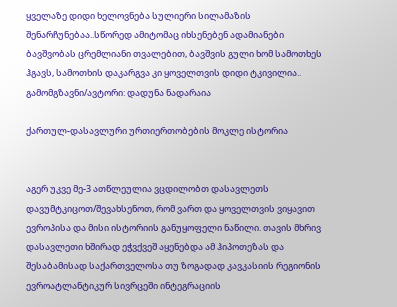ყველაზე დიდი ხელოვნება სულიერი სილამაზის შენარჩუნებაა..სწორედ ამიტომაც იხსენებენ ადამიანები ბავშვობას ცრემლიანი თვალებით, ბავშვის გული ხომ სამოთხეს ჰგავს, სამოთხის დაკარგვა კი ყოველთვის დიდი ტკივილია..
გამომგზავნი/ავტორი: დადუნა ნადარაია

ქართულ-დასავლური ურთიერთობების მოკლე ისტორია


აგერ უკვე მე-3 ათწლეულია ვცდილობთ დასავლეთს დავუმტკიცოთ/შევახსენოთ, რომ ვართ და ყოველთვის ვიყავით ევროპისა და მისი ისტორიის განუყოფელი ნაწილი. თავის მხრივ დასავლეთი ხშირად ეჭვქვეშ აყენებდა ამ ჰიპოთეზას და შესაბამისად საქართველოსა თუ ზოგადად კავკასიის რეგიონის ევროატლანტიკურ სივრცეში ინტეგრაციის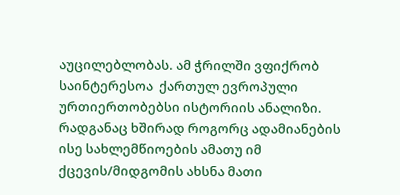აუცილებლობას. ამ ჭრილში ვფიქრობ საინტერესოა  ქართულ ევროპული ურთიერთობებსი ისტორიის ანალიზი. რადგანაც ხშირად როგორც ადამიანების ისე სახლემწიოების ამათუ იმ ქცევის/მიდგომის ახსნა მათი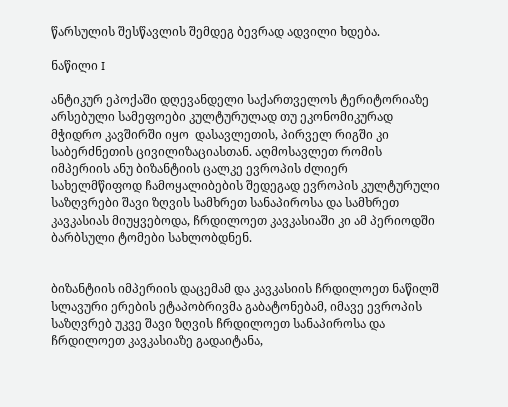წარსულის შესწავლის შემდეგ ბევრად ადვილი ხდება.

ნაწილი I

ანტიკურ ეპოქაში დღევანდელი საქართველოს ტერიტორიაზე არსებული სამეფოები კულტურულად თუ ეკონომიკურად მჭიდრო კავშირში იყო  დასავლეთის, პირველ რიგში კი საბერძნეთის ცივილიზაციასთან. აღმოსავლეთ რომის იმპერიის ანუ ბიზანტიის ცალკე ევროპის ძლიერ სახელმწიფოდ ჩამოყალიბების შედეგად ევროპის კულტურული საზღვრები შავი ზღვის სამხრეთ სანაპიროსა და სამხრეთ კავკასიას მიუყვებოდა, ჩრდილოეთ კავკასიაში კი ამ პერიოდში ბარბსული ტომები სახლობდნენ.


ბიზანტიის იმპერიის დაცემამ და კავკასიის ჩრდილოეთ ნაწილშ სლავური ერების ეტაპობრივმა გაბატონებამ, იმავე ევროპის საზღვრებ უკვე შავი ზღვის ჩრდილოეთ სანაპიროსა და ჩრდილოეთ კავკასიაზე გადაიტანა,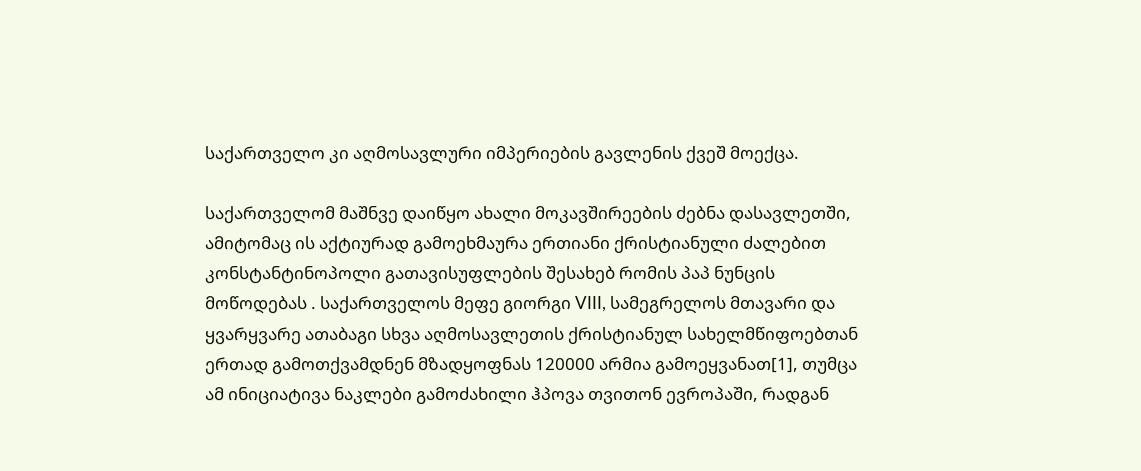საქართველო კი აღმოსავლური იმპერიების გავლენის ქვეშ მოექცა.

საქართველომ მაშნვე დაიწყო ახალი მოკავშირეების ძებნა დასავლეთში, ამიტომაც ის აქტიურად გამოეხმაურა ერთიანი ქრისტიანული ძალებით კონსტანტინოპოლი გათავისუფლების შესახებ რომის პაპ ნუნცის მოწოდებას . საქართველოს მეფე გიორგი VIII, სამეგრელოს მთავარი და ყვარყვარე ათაბაგი სხვა აღმოსავლეთის ქრისტიანულ სახელმწიფოებთან ერთად გამოთქვამდნენ მზადყოფნას 120000 არმია გამოეყვანათ[1], თუმცა ამ ინიციატივა ნაკლები გამოძახილი ჰპოვა თვითონ ევროპაში, რადგან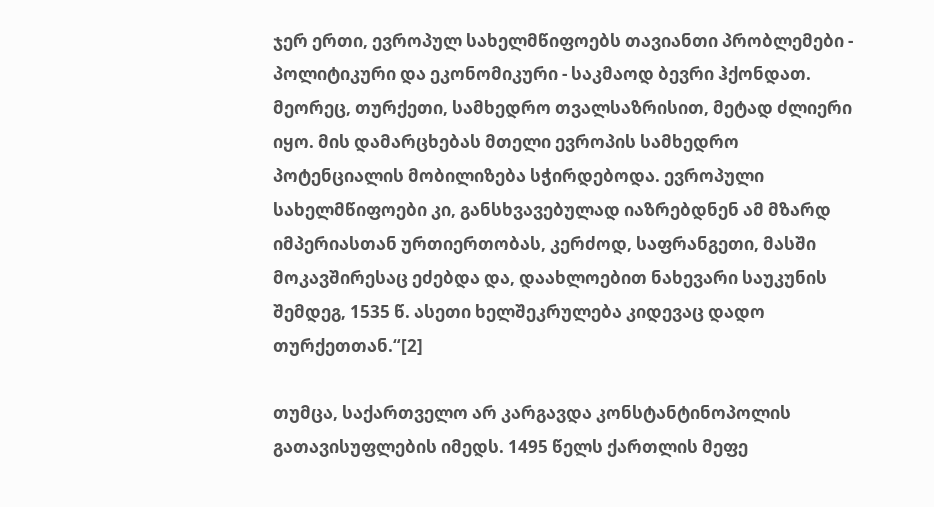ჯერ ერთი, ევროპულ სახელმწიფოებს თავიანთი პრობლემები - პოლიტიკური და ეკონომიკური - საკმაოდ ბევრი ჰქონდათ. მეორეც, თურქეთი, სამხედრო თვალსაზრისით, მეტად ძლიერი იყო. მის დამარცხებას მთელი ევროპის სამხედრო პოტენციალის მობილიზება სჭირდებოდა. ევროპული სახელმწიფოები კი, განსხვავებულად იაზრებდნენ ამ მზარდ იმპერიასთან ურთიერთობას, კერძოდ, საფრანგეთი, მასში მოკავშირესაც ეძებდა და, დაახლოებით ნახევარი საუკუნის შემდეგ, 1535 წ. ასეთი ხელშეკრულება კიდევაც დადო თურქეთთან.“[2]

თუმცა, საქართველო არ კარგავდა კონსტანტინოპოლის გათავისუფლების იმედს. 1495 წელს ქართლის მეფე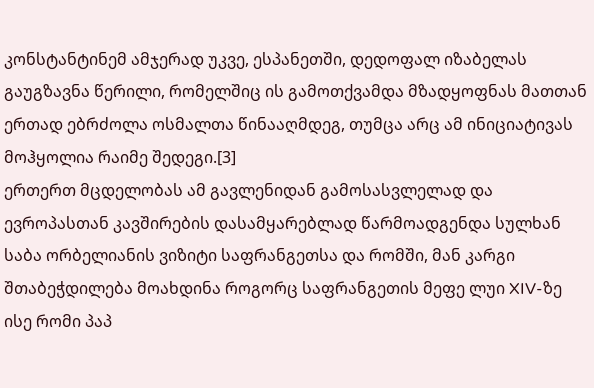კონსტანტინემ ამჯერად უკვე, ესპანეთში, დედოფალ იზაბელას გაუგზავნა წერილი, რომელშიც ის გამოთქვამდა მზადყოფნას მათთან ერთად ებრძოლა ოსმალთა წინააღმდეგ, თუმცა არც ამ ინიციატივას მოჰყოლია რაიმე შედეგი.[3]
ერთერთ მცდელობას ამ გავლენიდან გამოსასვლელად და ევროპასთან კავშირების დასამყარებლად წარმოადგენდა სულხან საბა ორბელიანის ვიზიტი საფრანგეთსა და რომში, მან კარგი შთაბეჭდილება მოახდინა როგორც საფრანგეთის მეფე ლუი XIV-ზე  ისე რომი პაპ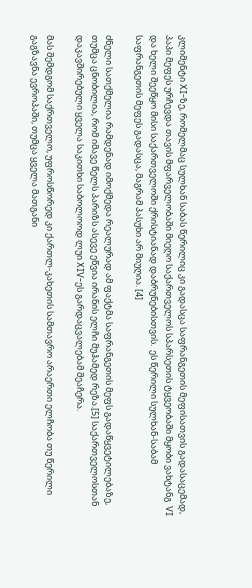კლიმენტი XI-ზე, რომელმაც სულხან საბას წერილიც კი გადასცა საფრანგეთის მეფისათვის გადასაცემად, პაპი მეფეს ურჩევდა თავის მფარველობაში მიეღო საქართველოს სპარსეთის ტყვეობაში მყობი ვახტანგ  VI და ხელი შეეწყო მისი საქართველოში ქრისტიანად დაბრუნებისთვის.  ეს წერილი სულხან-საბამ საფრანგეთის მეფეს გადასცა, მაგრამ პასუხი არ მიუღია. [4]

ძნელი სათქმელია რამდენად იმოქმედა რეალურად ამ ფაქტმა საფრანგეთის მეფს გადაწყვეტილებაზე, თუმცა ცნობილია, რომ იმავე წელს პარიზს ასევე ეწვია ირანის ელჩი მუჰამედ რეზა.[5] საქართველოსთან დაკავშირებული ყველა საკითხი საბოლოოდ ლუი XIV-ეს გარდაცვალებამ შეაჩერა.

მას შემდგომ საქრთველო, უფროსწორედ კი ქართლ-კახეთის სამთავრო არაერთი ელჩობა თუ წერილი გაგზავნა ევროპაში, თუმცა ყველა მათგანი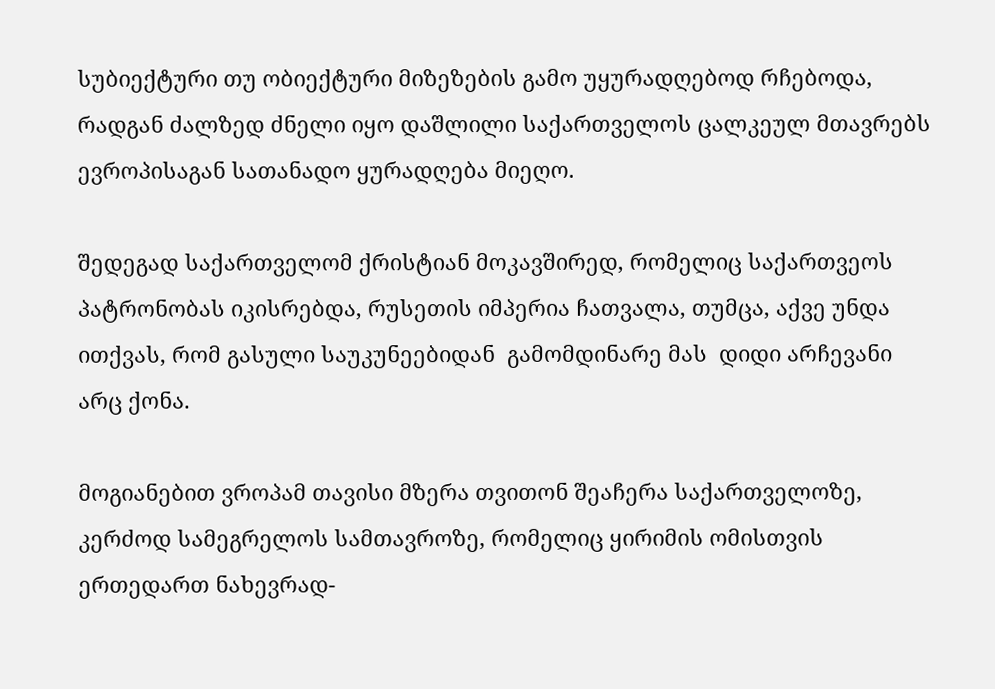სუბიექტური თუ ობიექტური მიზეზების გამო უყურადღებოდ რჩებოდა, რადგან ძალზედ ძნელი იყო დაშლილი საქართველოს ცალკეულ მთავრებს ევროპისაგან სათანადო ყურადღება მიეღო.

შედეგად საქართველომ ქრისტიან მოკავშირედ, რომელიც საქართვეოს პატრონობას იკისრებდა, რუსეთის იმპერია ჩათვალა, თუმცა, აქვე უნდა ითქვას, რომ გასული საუკუნეებიდან  გამომდინარე მას  დიდი არჩევანი არც ქონა.

მოგიანებით ვროპამ თავისი მზერა თვითონ შეაჩერა საქართველოზე, კერძოდ სამეგრელოს სამთავროზე, რომელიც ყირიმის ომისთვის ერთედართ ნახევრად-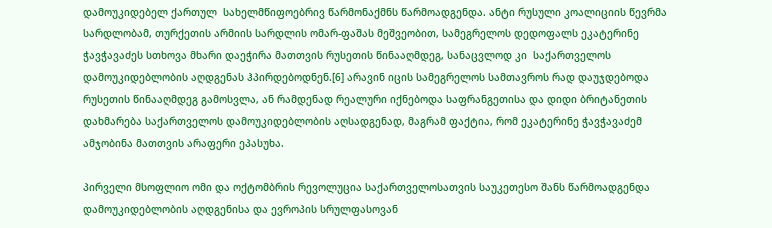დამოუკიდებელ ქართულ  სახელმწიფოებრივ წარმონაქმნს წარმოადგენდა. ანტი რუსული კოალიციის წევრმა სარდლობამ, თურქეთის არმიის სარდლის ომარ-ფაშას მეშვეობით, სამეგრელოს დედოფალს ეკატერინე ჭავჭავაძეს სთხოვა მხარი დაეჭირა მათთვის რუსეთის წინააღმდეგ, სანაცვლოდ კი  საქართველოს დამოუკიდებლობის აღდგენას ჰპირდებოდნენ.[6] არავინ იცის სამეგრელოს სამთავროს რად დაუჯდებოდა რუსეთის წინააღმდეგ გამოსვლა, ან რამდენად რეალური იქნებოდა საფრანგეთისა და დიდი ბრიტანეთის დახმარება საქართველოს დამოუკიდებლობის აღსადგენად, მაგრამ ფაქტია, რომ ეკატერინე ჭავჭავაძემ ამჯობინა მათთვის არაფერი ეპასუხა.

პირველი მსოფლიო ომი და ოქტომბრის რევოლუცია საქართველოსათვის საუკეთესო შანს წარმოადგენდა დამოუკიდებლობის აღდგენისა და ევროპის სრულფასოვან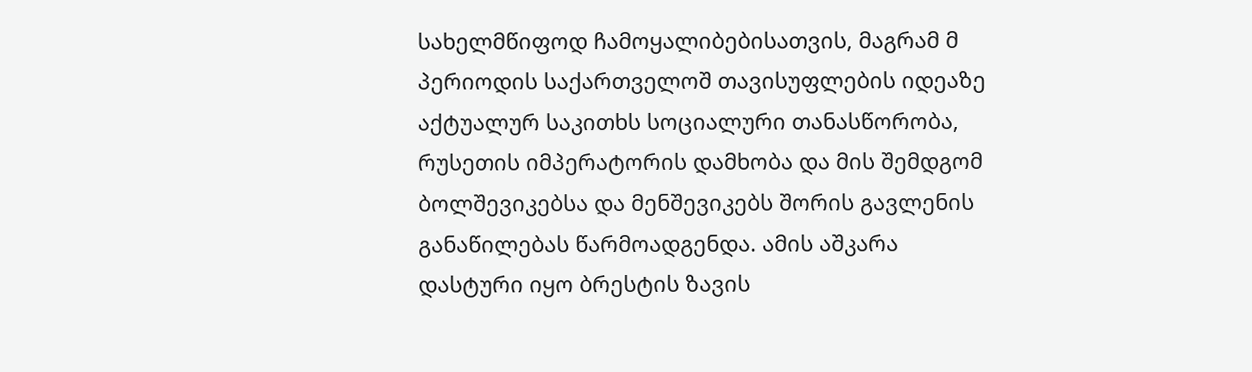სახელმწიფოდ ჩამოყალიბებისათვის, მაგრამ მ პერიოდის საქართველოშ თავისუფლების იდეაზე აქტუალურ საკითხს სოციალური თანასწორობა, რუსეთის იმპერატორის დამხობა და მის შემდგომ ბოლშევიკებსა და მენშევიკებს შორის გავლენის განაწილებას წარმოადგენდა. ამის აშკარა დასტური იყო ბრესტის ზავის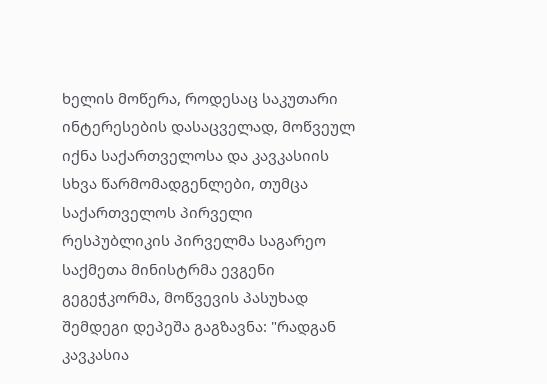ხელის მოწერა, როდესაც საკუთარი ინტერესების დასაცველად, მოწვეულ იქნა საქართველოსა და კავკასიის სხვა წარმომადგენლები, თუმცა საქართველოს პირველი რესპუბლიკის პირველმა საგარეო საქმეთა მინისტრმა ევგენი გეგეჭკორმა, მოწვევის პასუხად შემდეგი დეპეშა გაგზავნა: "რადგან კავკასია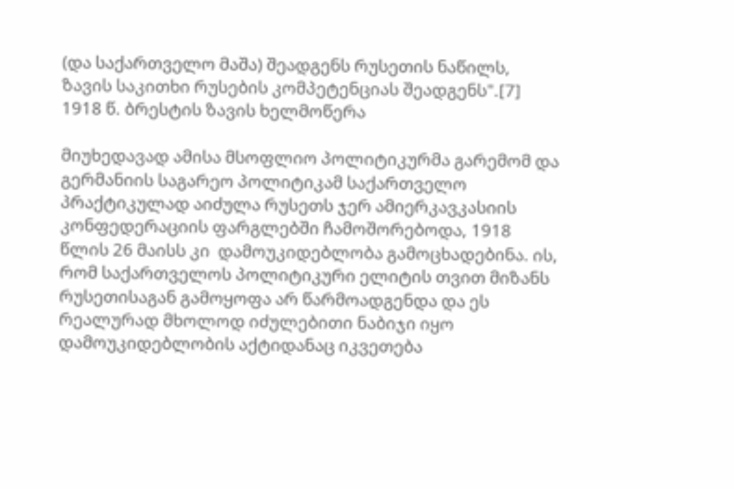(და საქართველო მაშა) შეადგენს რუსეთის ნაწილს, ზავის საკითხი რუსების კომპეტენციას შეადგენს".[7]
1918 წ. ბრესტის ზავის ხელმოწერა

მიუხედავად ამისა მსოფლიო პოლიტიკურმა გარემომ და გერმანიის საგარეო პოლიტიკამ საქართველო პრაქტიკულად აიძულა რუსეთს ჯერ ამიერკავკასიის კონფედერაციის ფარგლებში ჩამოშორებოდა, 1918 წლის 26 მაისს კი  დამოუკიდებლობა გამოცხადებინა. ის, რომ საქართველოს პოლიტიკური ელიტის თვით მიზანს რუსეთისაგან გამოყოფა არ წარმოადგენდა და ეს რეალურად მხოლოდ იძულებითი ნაბიჯი იყო დამოუკიდებლობის აქტიდანაც იკვეთება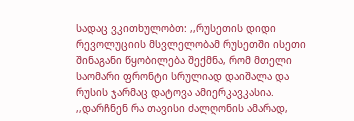სადაც ვკითხულობთ: ,,რუსეთის დიდი რევოლუციის მსვლელობამ რუსეთში ისეთი შინაგანი წყობილება შექმნა, რომ მთელი საომარი ფრონტი სრულიად დაიშალა და რუსის ჯარმაც დატოვა ამიერკავკასია. ,,დარჩნენ რა თავისი ძალღონის ამარად,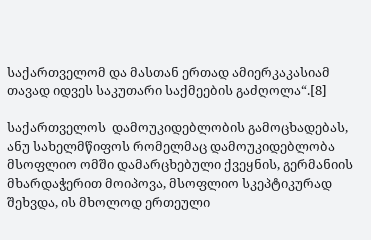საქართველომ და მასთან ერთად ამიერკაკასიამ თავად იდვეს საკუთარი საქმეების გაძღოლა“.[8]

საქართველოს  დამოუკიდებლობის გამოცხადებას, ანუ სახელმწიფოს რომელმაც დამოუკიდებლობა მსოფლიო ომში დამარცხებული ქვეყნის, გერმანიის მხარდაჭერით მოიპოვა, მსოფლიო სკეპტიკურად შეხვდა, ის მხოლოდ ერთეული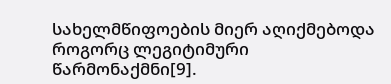სახელმწიფოების მიერ აღიქმებოდა როგორც ლეგიტიმური წარმონაქმნი[9].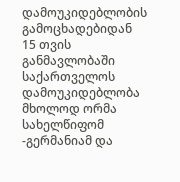დამოუკიდებლობის გამოცხადებიდან 15 თვის განმავლობაში საქართველოს დამოუკიდებლობა მხოლოდ ორმა სახელწიფომ -გერმანიამ და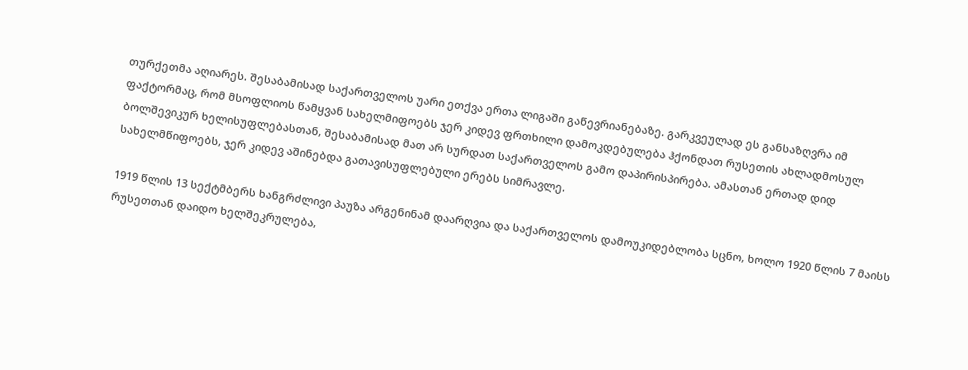თურქეთმა აღიარეს. შესაბამისად საქართველოს უარი ეთქვა ერთა ლიგაში გაწევრიანებაზე. გარკვეულად ეს განსაზღვრა იმ ფაქტორმაც, რომ მსოფლიოს წამყვან სახელმიფოებს ჯერ კიდევ ფრთხილი დამოკდებულება ჰქონდათ რუსეთის ახლადმოსულ ბოლშევიკურ ხელისუფლებასთან, შესაბამისად მათ არ სურდათ საქართველოს გამო დაპირისპირება. ამასთან ერთად დიდ სახელმწიფოებს, ჯერ კიდევ აშინებდა გათავისუფლებული ერებს სიმრავლე.

1919 წლის 13 სექტმბერს ხანგრძლივი პაუზა არგენინამ დაარღვია და საქართველოს დამოუკიდებლობა სცნო, ხოლო 1920 წლის 7 მაისს რუსეთთან დაიდო ხელშეკრულება,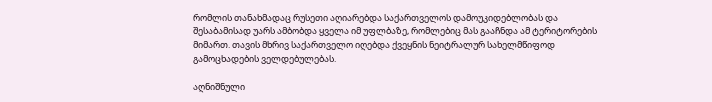რომლის თანახმადაც რუსეთი აღიარებდა საქართველოს დამოუკიდებლობას და შესაბამისად უარს ამბობდა ყველა იმ უფლბაზე, რომლებიც მას გააჩნდა ამ ტერიტორების მიმართ. თავის მხრივ საქართველო იღებდა ქვეყნის ნეიტრალურ სახელმწიფოდ გამოცხადების ველდებულებას.

აღნიშნული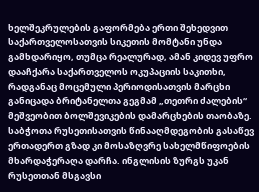ხელშეკრულების გაფორმება ერთი შეხედვით საქართველოსათვის სიკეთის მომტანი უნდა გამხდარიყო, თუმცა რეალურად, ამან კიდევ უფრო დააჩქარა საქართველოს ოკუპაციის საკითხი, რადგანაც მოცემული პერიოდისათვის მარცხი განიცადა ბრიტანელთა გეგმამ „თეთრი ძალების“ მეშვეობით ბოლშევიკების დამარცხების თაობაზე. საბჭოთა რუსეთისათვის წინააღმდეგობის გასაწევ ერთადერთ გზად კი მოსაზღვრე სახელმწიფოების მხარდაჭერაღა დარჩა. ინგლისის ზურგს უკან რუსეთთან მსგავსი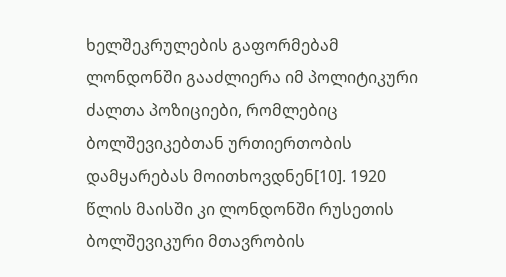ხელშეკრულების გაფორმებამ ლონდონში გააძლიერა იმ პოლიტიკური ძალთა პოზიციები, რომლებიც ბოლშევიკებთან ურთიერთობის დამყარებას მოითხოვდნენ[10]. 1920 წლის მაისში კი ლონდონში რუსეთის ბოლშევიკური მთავრობის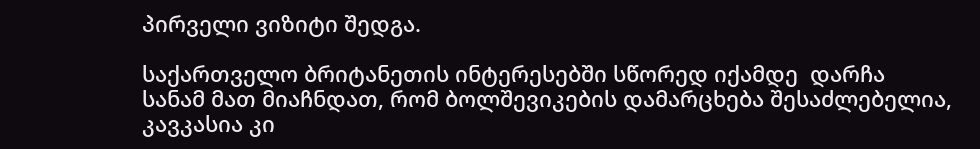პირველი ვიზიტი შედგა.

საქართველო ბრიტანეთის ინტერესებში სწორედ იქამდე  დარჩა სანამ მათ მიაჩნდათ, რომ ბოლშევიკების დამარცხება შესაძლებელია, კავკასია კი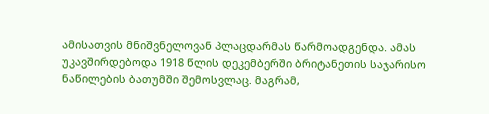ამისათვის მნიშვნელოვან პლაცდარმას წარმოადგენდა. ამას უკავშირდებოდა 1918 წლის დეკემბერში ბრიტანეთის საჯარისო ნაწილების ბათუმში შემოსვლაც. მაგრამ,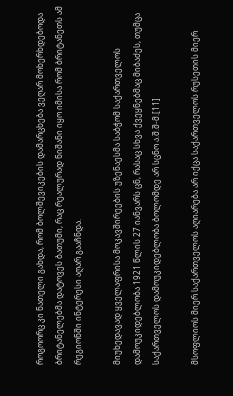როგოორც კი ნათელი გახდა, რომ ბოლშევიკების დამარცხება ვეღარ მოხერხდებოდა ბრიტანელებმა დატოვეს ბათუმი, რაც რეალურად ნიშანი იყო იმისა რომ ბრიტანეთს ამ რეგიონში ინტერესი აღარ გააჩნდა.

მიუხედავად ყველაფრისა მოკავშირეების უზენაესმა საბჭომ საქართველოს დამოუკიდებლობა 1921 წლის 27 იანვარს ცნ, რასაც სხვა ქვეყნებმაც მიბაძეს, თუმცა საქართველოს დამოუკიდებლობა ბოლომდე არ სცნო ა.შ.შ-მ.[11]

მსოფლიოს მიერ საქართველოს აღიარება არ იქცა საქართველოს რუსეთის მიერ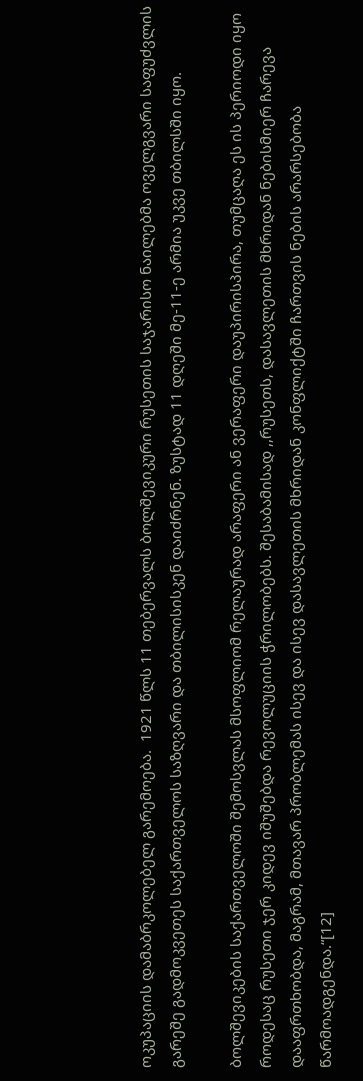ოკუპაციის დამაბრკოლებელ გარემოება.  1921 წლს 11 თებერვალს ბოლშევიკური რუსეთის საჯარისო ნაილებმა ოველგვარი საფუძვლის გარეშე გადმოკვეთეს საქართველოს საზღვარი და თბილისისკენ დაიძრნენ. ზუსტად 11 დღეში მე-11-ე არმია უკვე თბილსში იყო.

ბოლშევიკების საქართველოში შემოსვლას მსოფლიომ რელაურად არაფერი ან ვერაფერი დაუპირისპირა, თუმცაღა ეს ის პერიოდი იყო როდესაც რუსეთი ჯერ კიდევ იშუშებდა რევოლუციის ჭრილობებს. შესაბამისად ,,რუსეთს, დასავლეთის მხრიდან ნებისმიერ ჩარევა დააფრთხობდა, მაგრამ, მთავარ პრობლემას ისევ და ისევ დასავლეთის მხრიდან კონფლიქტში ჩართვის ნების არარსებობა წარმოადგენდა.“[12]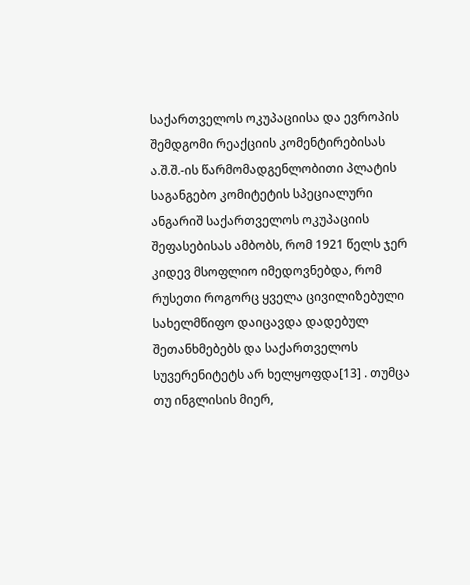საქართველოს ოკუპაციისა და ევროპის შემდგომი რეაქციის კომენტირებისას ა.შ.შ.-ის წარმომადგენლობითი პლატის საგანგებო კომიტეტის სპეციალური ანგარიშ საქართველოს ოკუპაციის შეფასებისას ამბობს, რომ 1921 წელს ჯერ კიდევ მსოფლიო იმედოვნებდა, რომ რუსეთი როგორც ყველა ცივილიზებული სახელმწიფო დაიცავდა დადებულ შეთანხმებებს და საქართველოს სუვერენიტეტს არ ხელყოფდა[13] . თუმცა თუ ინგლისის მიერ,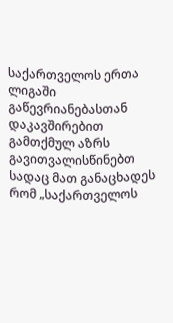საქართველოს ერთა ლიგაში გაწევრიანებასთან დაკავშირებით გამთქმულ აზრს გავითვალისწინებთ სადაც მათ განაცხადეს რომ „საქართველოს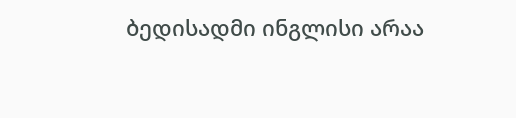ბედისადმი ინგლისი არაა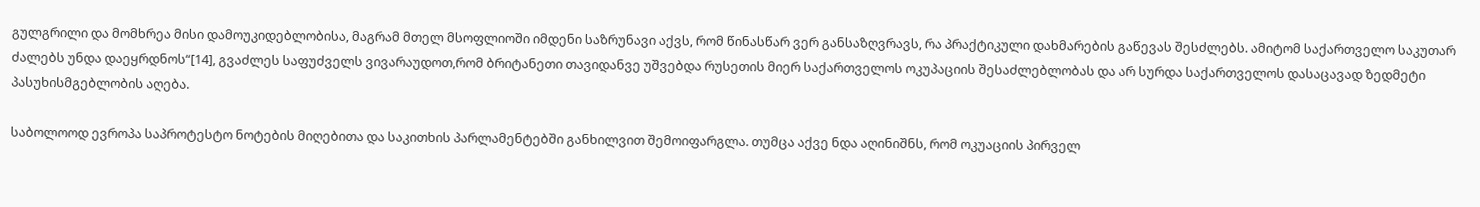გულგრილი და მომხრეა მისი დამოუკიდებლობისა, მაგრამ მთელ მსოფლიოში იმდენი საზრუნავი აქვს, რომ წინასწარ ვერ განსაზღვრავს, რა პრაქტიკული დახმარების გაწევას შესძლებს. ამიტომ საქართველო საკუთარ ძალებს უნდა დაეყრდნოს“[14], გვაძლეს საფუძველს ვივარაუდოთ,რომ ბრიტანეთი თავიდანვე უშვებდა რუსეთის მიერ საქართველოს ოკუპაციის შესაძლებლობას და არ სურდა საქართველოს დასაცავად ზედმეტი პასუხისმგებლობის აღება.

საბოლოოდ ევროპა საპროტესტო ნოტების მიღებითა და საკითხის პარლამენტებში განხილვით შემოიფარგლა. თუმცა აქვე ნდა აღინიშნს, რომ ოკუაციის პირველ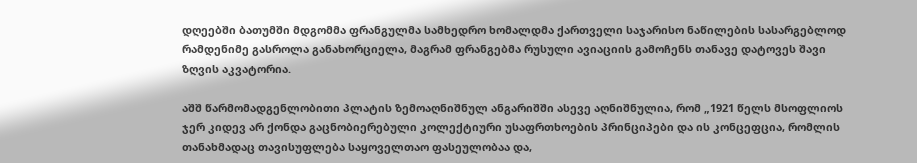დღეებში ბათუმში მდგომმა ფრანგულმა სამხედრო ხომალდმა ქართველი საჯარისო ნაწილების სასარგებლოდ რამდენიმე გასროლა განახორციელა, მაგრამ ფრანგებმა რუსული ავიაციის გამოჩენს თანავე დატოვეს შავი ზღვის აკვატორია.

აშშ წარმომადგენლობითი პლატის ზემოაღნიშნულ ანგარიშში ასევე აღნიშნულია, რომ „1921 წელს მსოფლიოს ჯერ კიდევ არ ქონდა გაცნობიერებული კოლექტიური უსაფრთხოების პრინციპები და ის კონცეფცია, რომლის თანახმადაც თავისუფლება საყოველთაო ფასეულობაა და,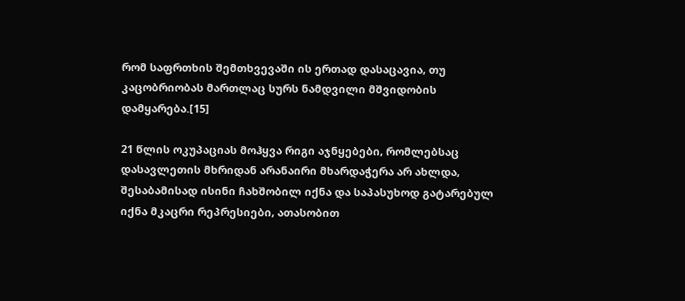რომ საფრთხის შემთხვევაში ის ერთად დასაცავია, თუ კაცობრიობას მართლაც სურს ნამდვილი მშვიდობის დამყარება.[15]

21 წლის ოკუპაციას მოჰყვა რიგი აჯნყებები, რომლებსაც დასავლეთის მხრიდან არანაირი მხარდაჭერა არ ახლდა, შესაბამისად ისინი ჩახშობილ იქნა და საპასუხოდ გატარებულ იქნა მკაცრი რეპრესიები, ათასობით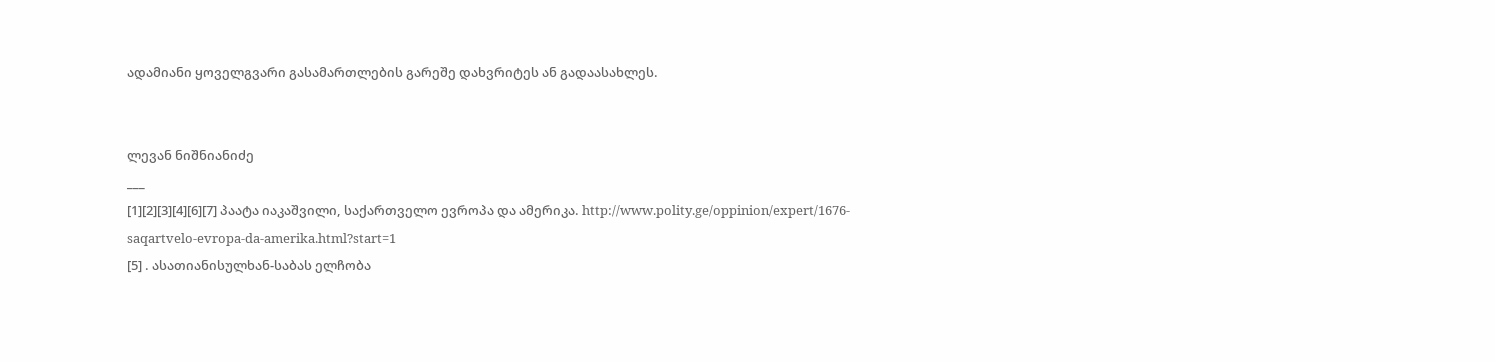ადამიანი ყოველგვარი გასამართლების გარეშე დახვრიტეს ან გადაასახლეს.


ლევან ნიშნიანიძე
___
[1][2][3][4][6][7] პაატა იაკაშვილი, საქართველო ევროპა და ამერიკა. http://www.polity.ge/oppinion/expert/1676-saqartvelo-evropa-da-amerika.html?start=1
[5] . ასათიანისულხან-საბას ელჩობა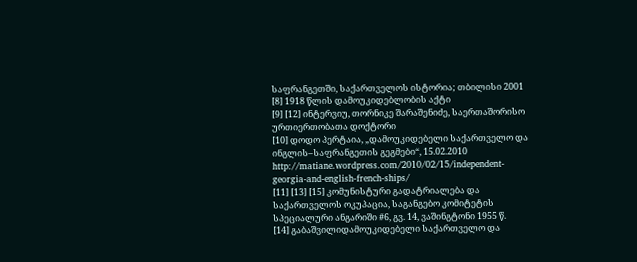საფრანგეთში, საქართველოს ისტორია; თბილისი 2001
[8] 1918 წლის დამოუკიდებლობის აქტი
[9] [12] ინტერვიუ, თორნიკე შარაშენიძე, საერთაშორისო ურთიერთობათა დოქტორი
[10] დოდო პერტაია, „დამოუკიდებელი საქართველო და ინგლის–საფრანგეთის გეგმები“, 15.02.2010 http://matiane.wordpress.com/2010/02/15/independent-georgia-and-english-french-ships/
[11] [13] [15] კომუნისტური გადატრიალება და საქართველოს ოკუპაცია, საგანგებო კომიტეტის სპეციალური ანგარიში #6, გვ. 14, ვაშინგტონი 1955 წ.
[14] გაბაშვილიდამოუკიდებელი საქართველო და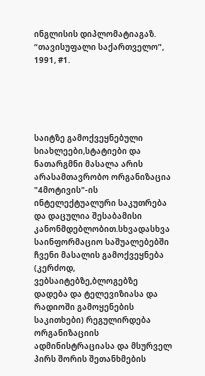ინგლისის დიპლომატიაგაზ. “თავისუფალი საქართველო”, 1991, #1.





საიტზე გამოქვეყნებული სიახლეები,სტატიები და ნათარგმნი მასალა არის არასამთავრობო ორგანიზაცია "4მოტივის"-ის ინტელექტუალური საკუთრება და დაცულია შესაბამისი კანონმდებლობით.სხვადასხვა საინფორმაციო საშუალებებში ჩვენი მასალის გამოქვეყნება (კერძოდ, ვებსაიტებზე,ბლოგებზე დადება და ტელევიზიასა და რადიოში გამოყენების საკითხები) რეგულირდება ორგანიზაციის ადმინისტრაციასა და მსურველ პირს შორის შეთანხმების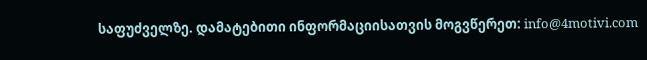საფუძველზე. დამატებითი ინფორმაციისათვის მოგვწერეთ: info@4motivi.com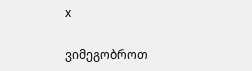x

ვიმეგობროთ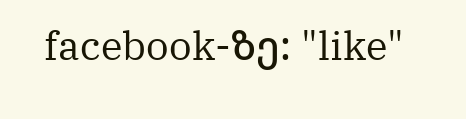facebook-ზე: "like"